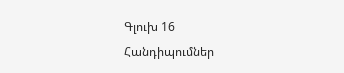Գլուխ 16
Հանդիպումներ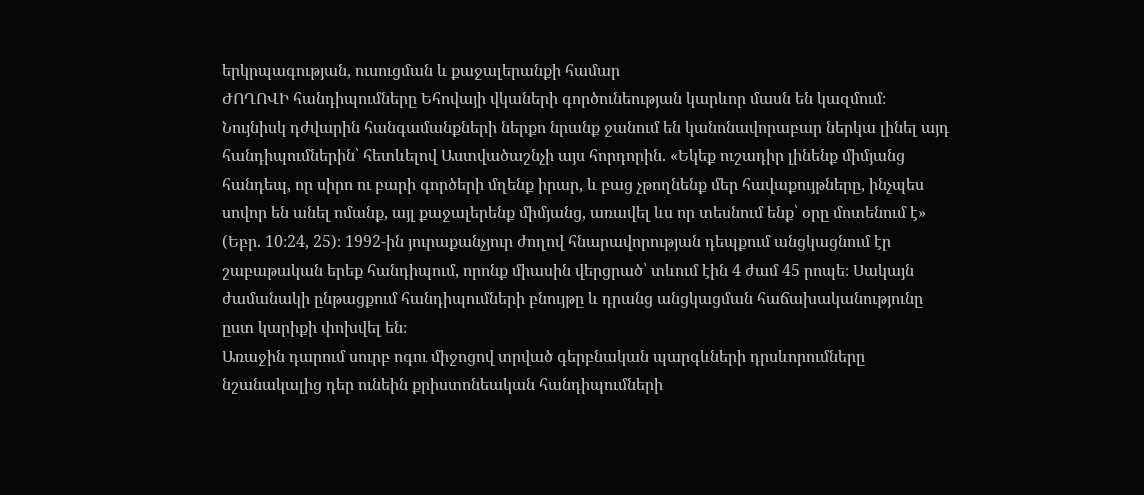երկրպագության, ուսուցման և քաջալերանքի համար
ԺՈՂՈՎԻ հանդիպումները Եհովայի վկաների գործունեության կարևոր մասն են կազմում։ Նույնիսկ դժվարին հանգամանքների ներքո նրանք ջանում են կանոնավորաբար ներկա լինել այդ հանդիպումներին՝ հետևելով Աստվածաշնչի այս հորդորին. «Եկեք ուշադիր լինենք միմյանց հանդեպ, որ սիրո ու բարի գործերի մղենք իրար, և բաց չթողնենք մեր հավաքույթները, ինչպես սովոր են անել ոմանք, այլ քաջալերենք միմյանց, առավել ևս որ տեսնում ենք՝ օրը մոտենում է» (Եբր. 10։24, 25)։ 1992-ին յուրաքանչյուր ժողով հնարավորության դեպքում անցկացնում էր շաբաթական երեք հանդիպում, որոնք միասին վերցրած՝ տևում էին 4 ժամ 45 րոպե։ Սակայն ժամանակի ընթացքում հանդիպումների բնույթը և դրանց անցկացման հաճախականությունը ըստ կարիքի փոխվել են։
Առաջին դարում սուրբ ոգու միջոցով տրված գերբնական պարգևների դրսևորումները նշանակալից դեր ունեին քրիստոնեական հանդիպումների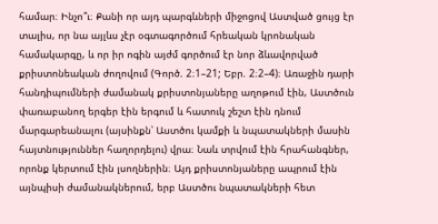համար։ Ինչո՞ւ։ Քանի որ այդ պարգևների միջոցով Աստված ցույց էր տալիս, որ նա այլևս չէր օգտագործում հրեական կրոնական համակարգը, և որ իր ոգին այժմ գործում էր նոր ձևավորված քրիստոնեական ժողովում (Գործ. 2։1–21; Եբր. 2։2–4)։ Առաջին դարի հանդիպումների ժամանակ քրիստոնյաները աղոթում էին, Աստծուն փառաբանող երգեր էին երգում և հատուկ շեշտ էին դնում մարգարեանալու (այսինքն՝ Աստծու կամքի և նպատակների մասին հայտնություններ հաղորդելու) վրա։ Նաև տրվում էին հրահանգներ, որոնք կերտում էին լսողներին։ Այդ քրիստոնյաները ապրում էին այնպիսի ժամանակներում, երբ Աստծու նպատակների հետ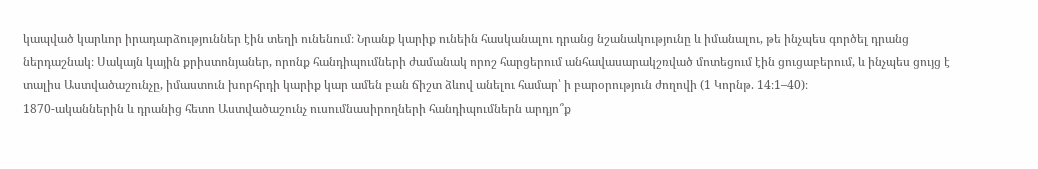կապված կարևոր իրադարձություններ էին տեղի ունենում։ Նրանք կարիք ունեին հասկանալու դրանց նշանակությունը և իմանալու, թե ինչպես գործել դրանց ներդաշնակ։ Սակայն կային քրիստոնյաներ, որոնք հանդիպումների ժամանակ որոշ հարցերում անհավասարակշռված մոտեցում էին ցուցաբերում, և ինչպես ցույց է տալիս Աստվածաշունչը, իմաստուն խորհրդի կարիք կար ամեն բան ճիշտ ձևով անելու համար՝ ի բարօրություն ժողովի (1 Կորնթ. 14։1–40)։
1870-ականներին և դրանից հետո Աստվածաշունչ ուսումնասիրողների հանդիպումներն արդյո՞ք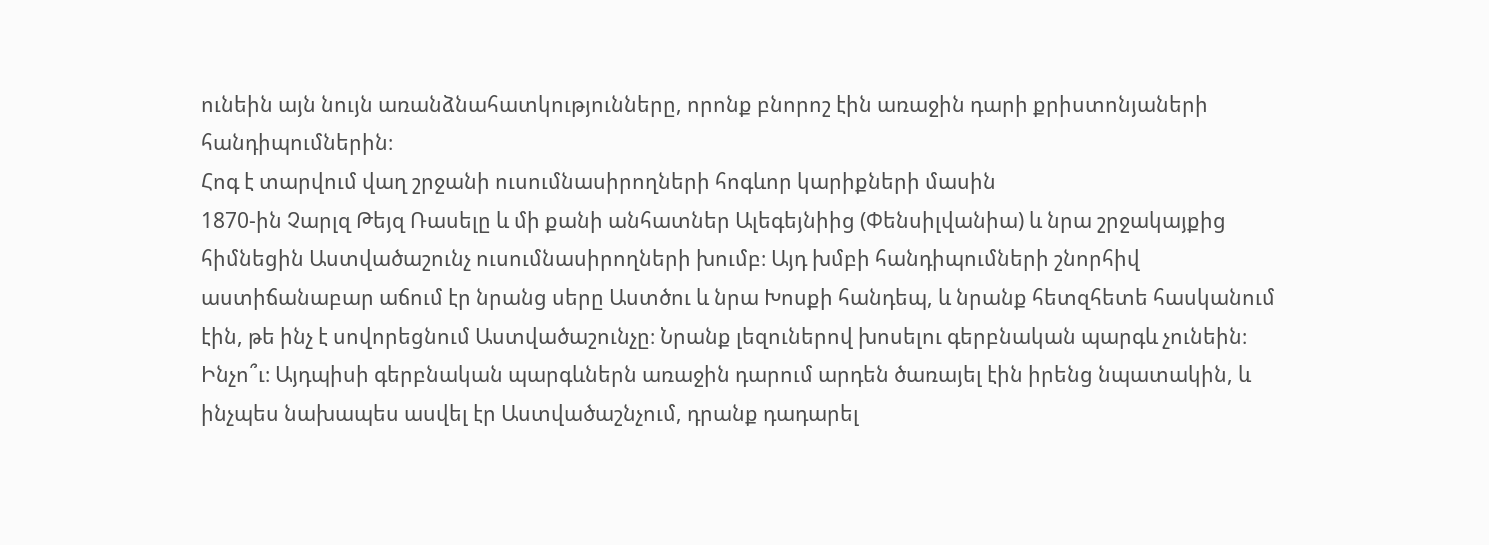ունեին այն նույն առանձնահատկությունները, որոնք բնորոշ էին առաջին դարի քրիստոնյաների հանդիպումներին։
Հոգ է տարվում վաղ շրջանի ուսումնասիրողների հոգևոր կարիքների մասին
1870-ին Չարլզ Թեյզ Ռասելը և մի քանի անհատներ Ալեգեյնիից (Փենսիլվանիա) և նրա շրջակայքից հիմնեցին Աստվածաշունչ ուսումնասիրողների խումբ։ Այդ խմբի հանդիպումների շնորհիվ աստիճանաբար աճում էր նրանց սերը Աստծու և նրա Խոսքի հանդեպ, և նրանք հետզհետե հասկանում էին, թե ինչ է սովորեցնում Աստվածաշունչը։ Նրանք լեզուներով խոսելու գերբնական պարգև չունեին։ Ինչո՞ւ։ Այդպիսի գերբնական պարգևներն առաջին դարում արդեն ծառայել էին իրենց նպատակին, և ինչպես նախապես ասվել էր Աստվածաշնչում, դրանք դադարել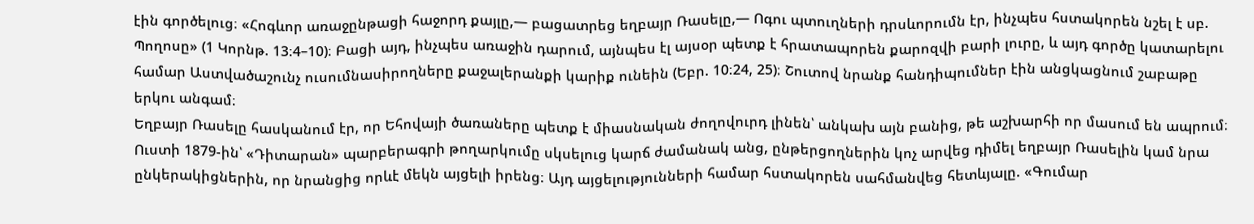էին գործելուց։ «Հոգևոր առաջընթացի հաջորդ քայլը,— բացատրեց եղբայր Ռասելը,— Ոգու պտուղների դրսևորումն էր, ինչպես հստակորեն նշել է սբ. Պողոսը» (1 Կորնթ. 13։4–10)։ Բացի այդ, ինչպես առաջին դարում, այնպես էլ այսօր պետք է հրատապորեն քարոզվի բարի լուրը, և այդ գործը կատարելու համար Աստվածաշունչ ուսումնասիրողները քաջալերանքի կարիք ունեին (Եբր. 10։24, 25)։ Շուտով նրանք հանդիպումներ էին անցկացնում շաբաթը երկու անգամ։
Եղբայր Ռասելը հասկանում էր, որ Եհովայի ծառաները պետք է միասնական ժողովուրդ լինեն՝ անկախ այն բանից, թե աշխարհի որ մասում են ապրում։ Ուստի 1879-ին՝ «Դիտարան» պարբերագրի թողարկումը սկսելուց կարճ ժամանակ անց, ընթերցողներին կոչ արվեց դիմել եղբայր Ռասելին կամ նրա ընկերակիցներին, որ նրանցից որևէ մեկն այցելի իրենց։ Այդ այցելությունների համար հստակորեն սահմանվեց հետևյալը. «Գումար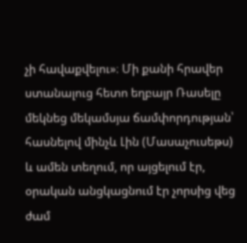չի հավաքվելու»։ Մի քանի հրավեր ստանալուց հետո եղբայր Ռասելը մեկնեց մեկամսյա ճամփորդության՝ հասնելով մինչև Լին (Մասաչուսեթս) և ամեն տեղում, որ այցելում էր, օրական անցկացնում էր չորսից վեց ժամ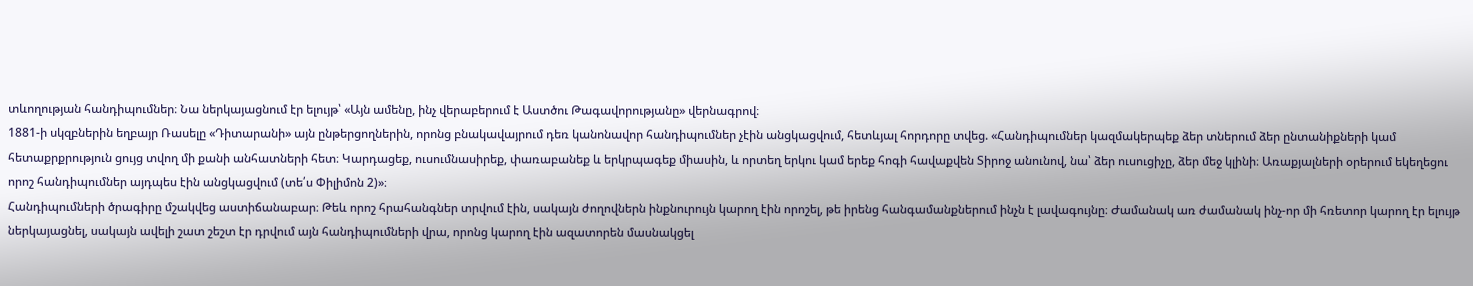տևողության հանդիպումներ։ Նա ներկայացնում էր ելույթ՝ «Այն ամենը, ինչ վերաբերում է Աստծու Թագավորությանը» վերնագրով։
1881-ի սկզբներին եղբայր Ռասելը «Դիտարանի» այն ընթերցողներին, որոնց բնակավայրում դեռ կանոնավոր հանդիպումներ չէին անցկացվում, հետևյալ հորդորը տվեց. «Հանդիպումներ կազմակերպեք ձեր տներում ձեր ընտանիքների կամ հետաքրքրություն ցույց տվող մի քանի անհատների հետ։ Կարդացեք, ուսումնասիրեք, փառաբանեք և երկրպագեք միասին, և որտեղ երկու կամ երեք հոգի հավաքվեն Տիրոջ անունով, նա՝ ձեր ուսուցիչը, ձեր մեջ կլինի։ Առաքյալների օրերում եկեղեցու որոշ հանդիպումներ այդպես էին անցկացվում (տե՛ս Փիլիմոն 2)»։
Հանդիպումների ծրագիրը մշակվեց աստիճանաբար։ Թեև որոշ հրահանգներ տրվում էին, սակայն ժողովներն ինքնուրույն կարող էին որոշել, թե իրենց հանգամանքներում ինչն է լավագույնը։ Ժամանակ առ ժամանակ ինչ-որ մի հռետոր կարող էր ելույթ ներկայացնել, սակայն ավելի շատ շեշտ էր դրվում այն հանդիպումների վրա, որոնց կարող էին ազատորեն մասնակցել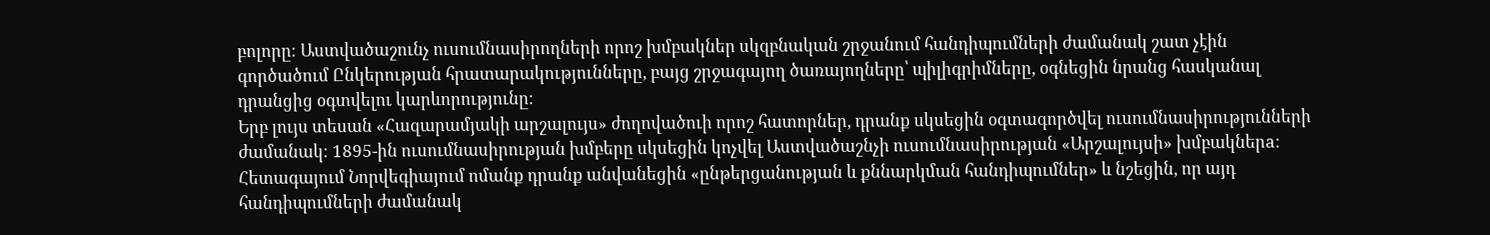բոլորը։ Աստվածաշունչ ուսումնասիրողների որոշ խմբակներ սկզբնական շրջանում հանդիպումների ժամանակ շատ չէին գործածում Ընկերության հրատարակությունները, բայց շրջագայող ծառայողները՝ պիլիգրիմները, օգնեցին նրանց հասկանալ դրանցից օգտվելու կարևորությունը։
Երբ լույս տեսան «Հազարամյակի արշալույս» ժողովածուի որոշ հատորներ, դրանք սկսեցին օգտագործվել ուսումնասիրությունների ժամանակ։ 1895-ին ուսումնասիրության խմբերը սկսեցին կոչվել Աստվածաշնչի ուսումնասիրության «Արշալույսի» խմբակներa։ Հետագայում Նորվեգիայում ոմանք դրանք անվանեցին «ընթերցանության և քննարկման հանդիպումներ» և նշեցին, որ այդ հանդիպումների ժամանակ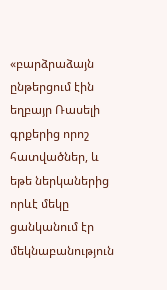«բարձրաձայն ընթերցում էին եղբայր Ռասելի գրքերից որոշ հատվածներ, և եթե ներկաներից որևէ մեկը ցանկանում էր մեկնաբանություն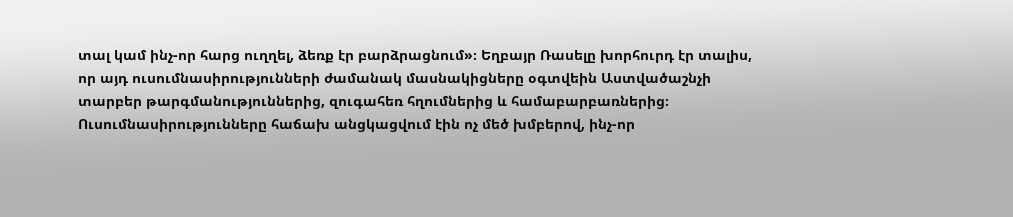տալ կամ ինչ-որ հարց ուղղել, ձեռք էր բարձրացնում»։ Եղբայր Ռասելը խորհուրդ էր տալիս, որ այդ ուսումնասիրությունների ժամանակ մասնակիցները օգտվեին Աստվածաշնչի տարբեր թարգմանություններից, զուգահեռ հղումներից և համաբարբառներից։ Ուսումնասիրությունները հաճախ անցկացվում էին ոչ մեծ խմբերով, ինչ-որ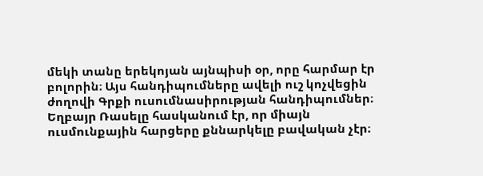մեկի տանը երեկոյան այնպիսի օր, որը հարմար էր բոլորին։ Այս հանդիպումները ավելի ուշ կոչվեցին ժողովի Գրքի ուսումնասիրության հանդիպումներ։
Եղբայր Ռասելը հասկանում էր, որ միայն ուսմունքային հարցերը քննարկելը բավական չէր։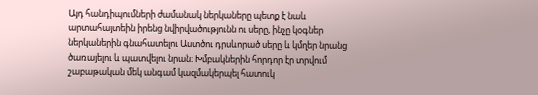Այդ հանդիպումների ժամանակ ներկաները պետք է նաև արտահայտեին իրենց նվիրվածությունն ու սերը, ինչը կօգներ ներկաներին գնահատելու Աստծու դրսևորած սերը և կմղեր նրանց ծառայելու և պատվելու նրան։ Խմբակներին հորդոր էր տրվում շաբաթական մեկ անգամ կազմակերպել հատուկ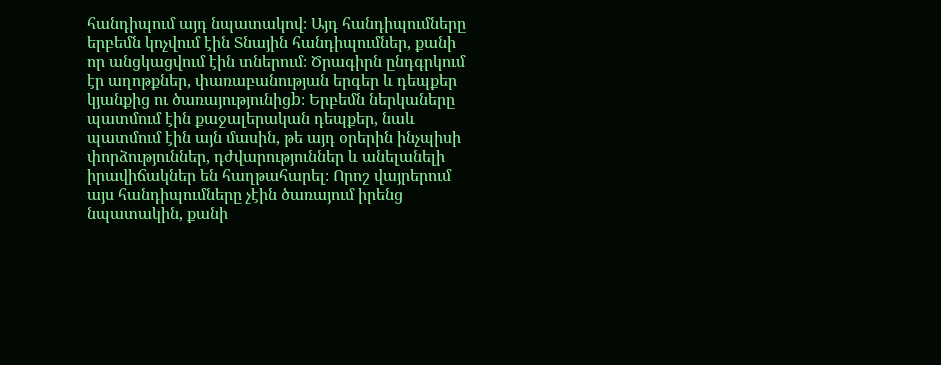հանդիպում այդ նպատակով։ Այդ հանդիպումները երբեմն կոչվում էին Տնային հանդիպումներ, քանի որ անցկացվում էին տներում։ Ծրագիրն ընդգրկում էր աղոթքներ, փառաբանության երգեր և դեպքեր կյանքից ու ծառայությունիցb։ Երբեմն ներկաները պատմում էին քաջալերական դեպքեր, նաև պատմում էին այն մասին, թե այդ օրերին ինչպիսի փորձություններ, դժվարություններ և անելանելի իրավիճակներ են հաղթահարել։ Որոշ վայրերում այս հանդիպումները չէին ծառայում իրենց նպատակին, քանի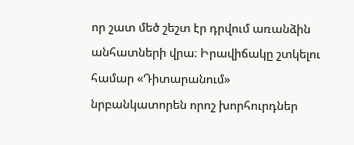որ շատ մեծ շեշտ էր դրվում առանձին անհատների վրա։ Իրավիճակը շտկելու համար «Դիտարանում» նրբանկատորեն որոշ խորհուրդներ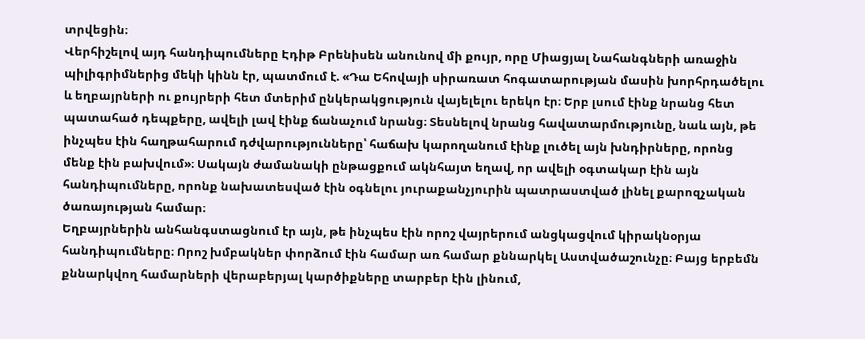տրվեցին։
Վերհիշելով այդ հանդիպումները Էդիթ Բրենիսեն անունով մի քույր, որը Միացյալ Նահանգների առաջին պիլիգրիմներից մեկի կինն էր, պատմում է. «Դա Եհովայի սիրառատ հոգատարության մասին խորհրդածելու և եղբայրների ու քույրերի հետ մտերիմ ընկերակցություն վայելելու երեկո էր։ Երբ լսում էինք նրանց հետ պատահած դեպքերը, ավելի լավ էինք ճանաչում նրանց։ Տեսնելով նրանց հավատարմությունը, նաև այն, թե ինչպես էին հաղթահարում դժվարությունները՝ հաճախ կարողանում էինք լուծել այն խնդիրները, որոնց մենք էին բախվում»։ Սակայն ժամանակի ընթացքում ակնհայտ եղավ, որ ավելի օգտակար էին այն հանդիպումները, որոնք նախատեսված էին օգնելու յուրաքանչյուրին պատրաստված լինել քարոզչական ծառայության համար։
Եղբայրներին անհանգստացնում էր այն, թե ինչպես էին որոշ վայրերում անցկացվում կիրակնօրյա հանդիպումները։ Որոշ խմբակներ փորձում էին համար առ համար քննարկել Աստվածաշունչը։ Բայց երբեմն քննարկվող համարների վերաբերյալ կարծիքները տարբեր էին լինում,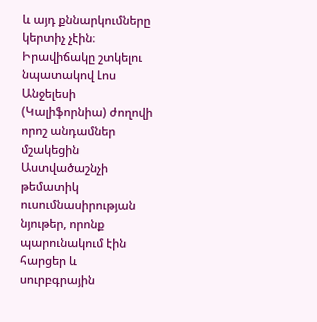և այդ քննարկումները կերտիչ չէին։ Իրավիճակը շտկելու նպատակով Լոս Անջելեսի (Կալիֆորնիա) ժողովի որոշ անդամներ մշակեցին Աստվածաշնչի թեմատիկ ուսումնասիրության նյութեր, որոնք պարունակում էին հարցեր և սուրբգրային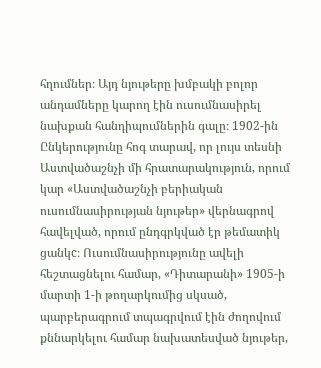հղումներ։ Այդ նյութերը խմբակի բոլոր անդամները կարող էին ուսումնասիրել նախքան հանդիպումներին գալը։ 1902-ին Ընկերությունը հոգ տարավ, որ լույս տեսնի Աստվածաշնչի մի հրատարակություն, որում կար «Աստվածաշնչի բերիական ուսումնասիրության նյութեր» վերնագրով հավելված, որում ընդգրկված էր թեմատիկ ցանկc։ Ուսումնասիրությունը ավելի հեշտացնելու համար, «Դիտարանի» 1905-ի մարտի 1-ի թողարկումից սկսած, պարբերագրում տպագրվում էին ժողովում քննարկելու համար նախատեսված նյութեր,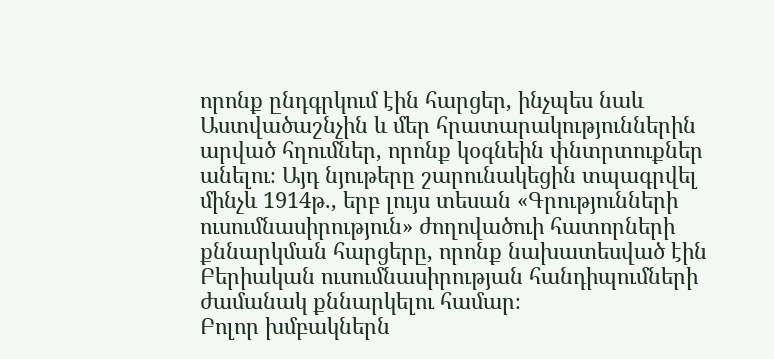որոնք ընդգրկում էին հարցեր, ինչպես նաև Աստվածաշնչին և մեր հրատարակություններին արված հղումներ, որոնք կօգնեին փնտրտուքներ անելու։ Այդ նյութերը շարունակեցին տպագրվել մինչև 1914թ., երբ լույս տեսան «Գրությունների ուսումնասիրություն» ժողովածուի հատորների քննարկման հարցերը, որոնք նախատեսված էին Բերիական ուսումնասիրության հանդիպումների ժամանակ քննարկելու համար։
Բոլոր խմբակներն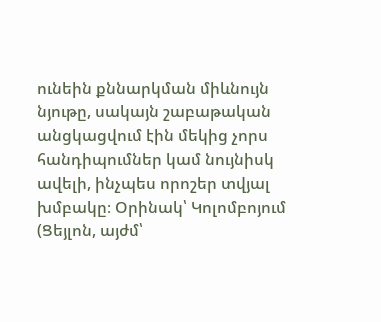ունեին քննարկման միևնույն նյութը, սակայն շաբաթական անցկացվում էին մեկից չորս հանդիպումներ կամ նույնիսկ ավելի, ինչպես որոշեր տվյալ խմբակը։ Օրինակ՝ Կոլոմբոյում (Ցեյլոն, այժմ՝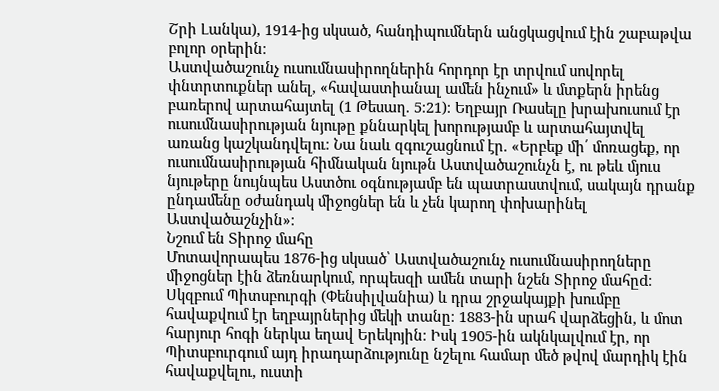Շրի Լանկա), 1914-ից սկսած, հանդիպումներն անցկացվում էին շաբաթվա բոլոր օրերին։
Աստվածաշունչ ուսումնասիրողներին հորդոր էր տրվում սովորել փնտրտուքներ անել, «հավաստիանալ ամեն ինչում» և մտքերն իրենց բառերով արտահայտել (1 Թեսաղ. 5։21)։ Եղբայր Ռասելը խրախուսում էր ուսումնասիրության նյութը քննարկել խորությամբ և արտահայտվել առանց կաշկանդվելու։ Նա նաև զգուշացնում էր. «Երբեք մի՛ մոռացեք, որ ուսումնասիրության հիմնական նյութն Աստվածաշունչն է, ու թեև մյուս նյութերը նույնպես Աստծու օգնությամբ են պատրաստվում, սակայն դրանք ընդամենը օժանդակ միջոցներ են և չեն կարող փոխարինել Աստվածաշնչին»։
Նշում են Տիրոջ մահը
Մոտավորապես 1876-ից սկսած՝ Աստվածաշունչ ուսումնասիրողները միջոցներ էին ձեռնարկում, որպեսզի ամեն տարի նշեն Տիրոջ մահըd։ Սկզբում Պիտսբուրգի (Փենսիլվանիա) և դրա շրջակայքի խումբը հավաքվում էր եղբայրներից մեկի տանը։ 1883-ին սրահ վարձեցին, և մոտ հարյուր հոգի ներկա եղավ Երեկոյին։ Իսկ 1905-ին ակնկալվում էր, որ Պիտսբուրգում այդ իրադարձությունը նշելու համար մեծ թվով մարդիկ էին հավաքվելու, ուստի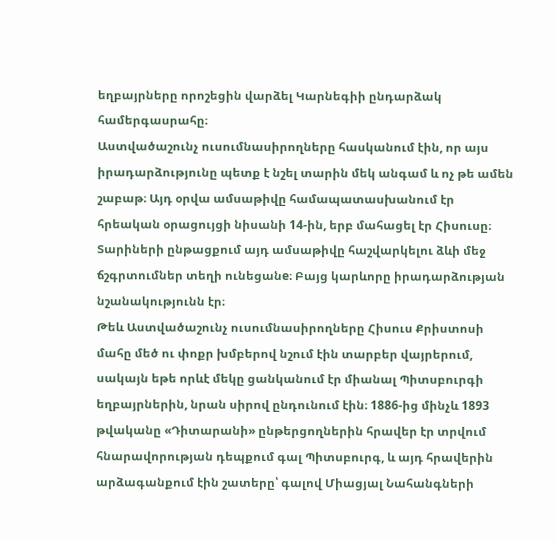եղբայրները որոշեցին վարձել Կարնեգիի ընդարձակ համերգասրահը։
Աստվածաշունչ ուսումնասիրողները հասկանում էին, որ այս իրադարձությունը պետք է նշել տարին մեկ անգամ և ոչ թե ամեն շաբաթ։ Այդ օրվա ամսաթիվը համապատասխանում էր հրեական օրացույցի նիսանի 14-ին, երբ մահացել էր Հիսուսը։ Տարիների ընթացքում այդ ամսաթիվը հաշվարկելու ձևի մեջ ճշգրտումներ տեղի ունեցանe։ Բայց կարևորը իրադարձության նշանակությունն էր։
Թեև Աստվածաշունչ ուսումնասիրողները Հիսուս Քրիստոսի մահը մեծ ու փոքր խմբերով նշում էին տարբեր վայրերում, սակայն եթե որևէ մեկը ցանկանում էր միանալ Պիտսբուրգի եղբայրներին, նրան սիրով ընդունում էին։ 1886-ից մինչև 1893 թվականը «Դիտարանի» ընթերցողներին հրավեր էր տրվում հնարավորության դեպքում գալ Պիտսբուրգ, և այդ հրավերին արձագանքում էին շատերը՝ գալով Միացյալ Նահանգների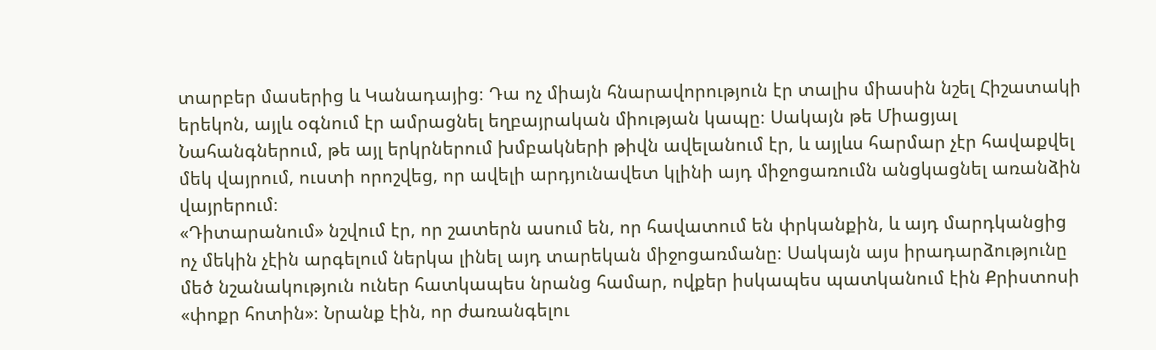տարբեր մասերից և Կանադայից։ Դա ոչ միայն հնարավորություն էր տալիս միասին նշել Հիշատակի երեկոն, այլև օգնում էր ամրացնել եղբայրական միության կապը։ Սակայն թե Միացյալ Նահանգներում, թե այլ երկրներում խմբակների թիվն ավելանում էր, և այլևս հարմար չէր հավաքվել մեկ վայրում, ուստի որոշվեց, որ ավելի արդյունավետ կլինի այդ միջոցառումն անցկացնել առանձին վայրերում։
«Դիտարանում» նշվում էր, որ շատերն ասում են, որ հավատում են փրկանքին, և այդ մարդկանցից ոչ մեկին չէին արգելում ներկա լինել այդ տարեկան միջոցառմանը։ Սակայն այս իրադարձությունը մեծ նշանակություն ուներ հատկապես նրանց համար, ովքեր իսկապես պատկանում էին Քրիստոսի «փոքր հոտին»։ Նրանք էին, որ ժառանգելու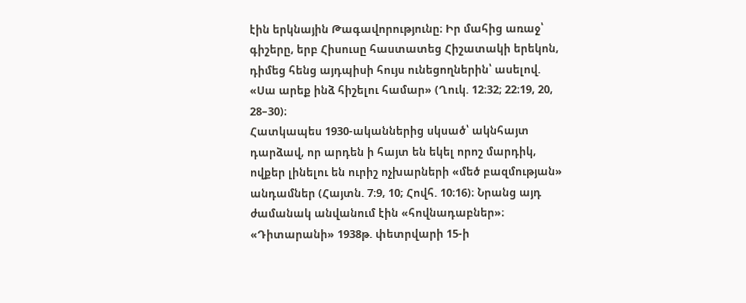էին երկնային Թագավորությունը։ Իր մահից առաջ՝ գիշերը, երբ Հիսուսը հաստատեց Հիշատակի երեկոն, դիմեց հենց այդպիսի հույս ունեցողներին՝ ասելով. «Սա արեք ինձ հիշելու համար» (Ղուկ. 12։32; 22։19, 20, 28–30)։
Հատկապես 1930-ականներից սկսած՝ ակնհայտ դարձավ, որ արդեն ի հայտ են եկել որոշ մարդիկ, ովքեր լինելու են ուրիշ ոչխարների «մեծ բազմության» անդամներ (Հայտն. 7։9, 10; Հովհ. 10։16)։ Նրանց այդ ժամանակ անվանում էին «հովնադաբներ»։ «Դիտարանի» 1938թ. փետրվարի 15-ի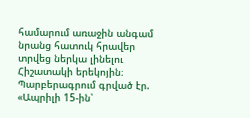համարում առաջին անգամ նրանց հատուկ հրավեր տրվեց ներկա լինելու Հիշատակի երեկոյին։ Պարբերագրում գրված էր. «Ապրիլի 15-ին՝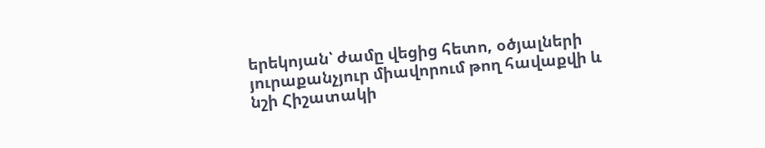երեկոյան՝ ժամը վեցից հետո, օծյալների յուրաքանչյուր միավորում թող հավաքվի և նշի Հիշատակի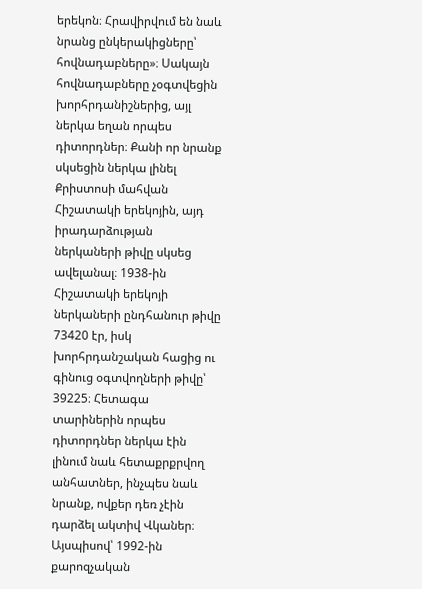երեկոն։ Հրավիրվում են նաև նրանց ընկերակիցները՝ հովնադաբները»։ Սակայն հովնադաբները չօգտվեցին խորհրդանիշներից, այլ ներկա եղան որպես դիտորդներ։ Քանի որ նրանք սկսեցին ներկա լինել Քրիստոսի մահվան Հիշատակի երեկոյին, այդ իրադարձության ներկաների թիվը սկսեց ավելանալ։ 1938-ին Հիշատակի երեկոյի ներկաների ընդհանուր թիվը 73420 էր, իսկ խորհրդանշական հացից ու գինուց օգտվողների թիվը՝ 39225։ Հետագա տարիներին որպես դիտորդներ ներկա էին լինում նաև հետաքրքրվող անհատներ, ինչպես նաև նրանք, ովքեր դեռ չէին դարձել ակտիվ Վկաներ։ Այսպիսով՝ 1992-ին քարոզչական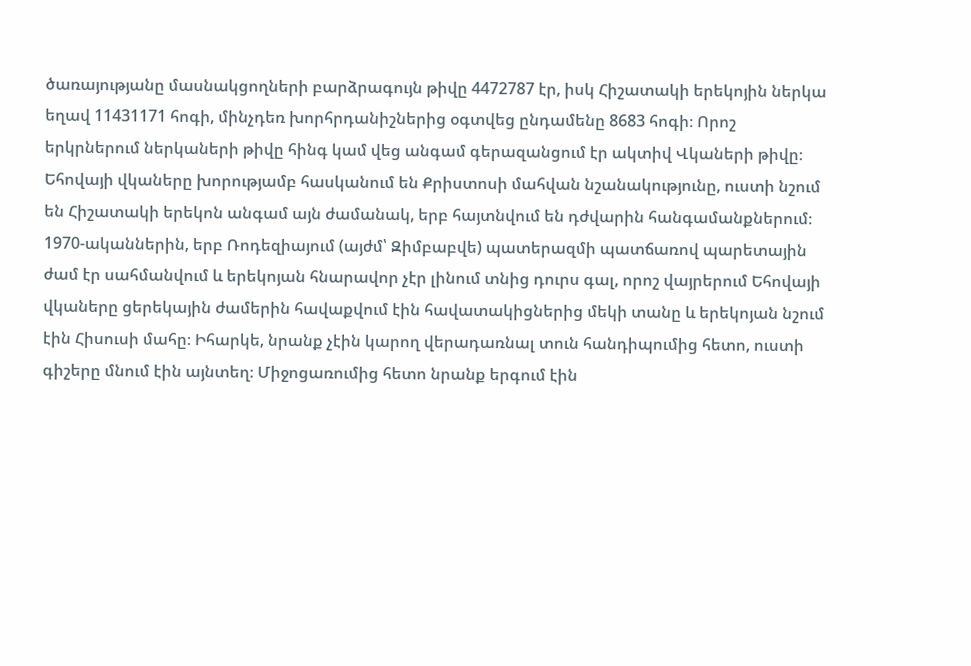ծառայությանը մասնակցողների բարձրագույն թիվը 4472787 էր, իսկ Հիշատակի երեկոյին ներկա եղավ 11431171 հոգի, մինչդեռ խորհրդանիշներից օգտվեց ընդամենը 8683 հոգի։ Որոշ երկրներում ներկաների թիվը հինգ կամ վեց անգամ գերազանցում էր ակտիվ Վկաների թիվը։
Եհովայի վկաները խորությամբ հասկանում են Քրիստոսի մահվան նշանակությունը, ուստի նշում են Հիշատակի երեկոն անգամ այն ժամանակ, երբ հայտնվում են դժվարին հանգամանքներում։ 1970-ականներին, երբ Ռոդեզիայում (այժմ՝ Զիմբաբվե) պատերազմի պատճառով պարետային ժամ էր սահմանվում և երեկոյան հնարավոր չէր լինում տնից դուրս գալ, որոշ վայրերում Եհովայի վկաները ցերեկային ժամերին հավաքվում էին հավատակիցներից մեկի տանը և երեկոյան նշում էին Հիսուսի մահը։ Իհարկե, նրանք չէին կարող վերադառնալ տուն հանդիպումից հետո, ուստի գիշերը մնում էին այնտեղ։ Միջոցառումից հետո նրանք երգում էին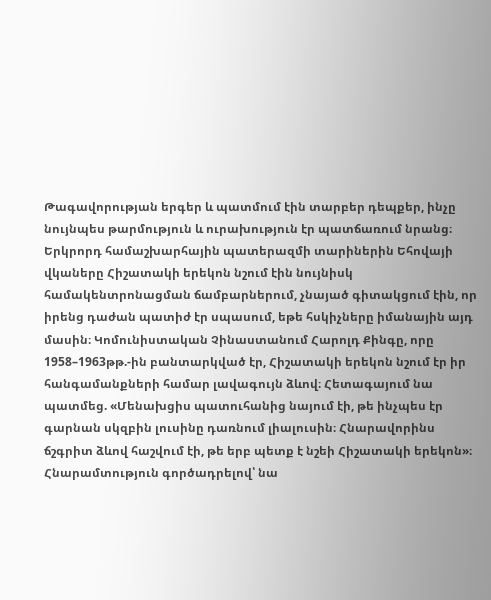Թագավորության երգեր և պատմում էին տարբեր դեպքեր, ինչը նույնպես թարմություն և ուրախություն էր պատճառում նրանց։
Երկրորդ համաշխարհային պատերազմի տարիներին Եհովայի վկաները Հիշատակի երեկոն նշում էին նույնիսկ համակենտրոնացման ճամբարներում, չնայած գիտակցում էին, որ իրենց դաժան պատիժ էր սպասում, եթե հսկիչները իմանային այդ մասին։ Կոմունիստական Չինաստանում Հարոլդ Քինգը, որը 1958–1963թթ.-ին բանտարկված էր, Հիշատակի երեկոն նշում էր իր հանգամանքների համար լավագույն ձևով։ Հետագայում նա պատմեց. «Մենախցիս պատուհանից նայում էի, թե ինչպես էր գարնան սկզբին լուսինը դառնում լիալուսին։ Հնարավորինս ճշգրիտ ձևով հաշվում էի, թե երբ պետք է նշեի Հիշատակի երեկոն»։ Հնարամտություն գործադրելով՝ նա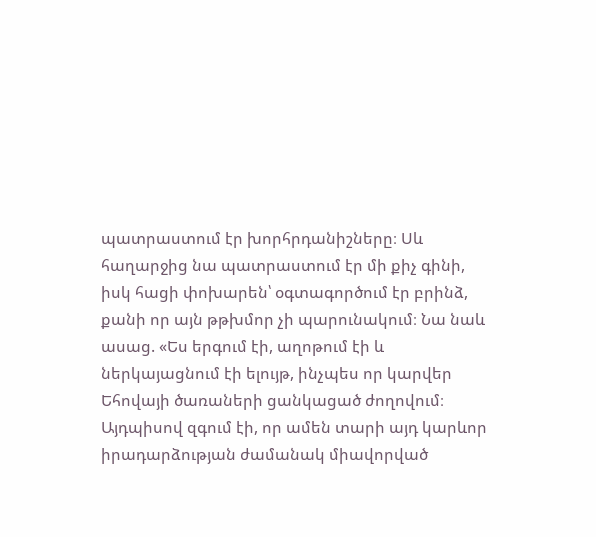պատրաստում էր խորհրդանիշները։ Սև հաղարջից նա պատրաստում էր մի քիչ գինի, իսկ հացի փոխարեն՝ օգտագործում էր բրինձ, քանի որ այն թթխմոր չի պարունակում։ Նա նաև ասաց. «Ես երգում էի, աղոթում էի և ներկայացնում էի ելույթ, ինչպես որ կարվեր Եհովայի ծառաների ցանկացած ժողովում։ Այդպիսով զգում էի, որ ամեն տարի այդ կարևոր իրադարձության ժամանակ միավորված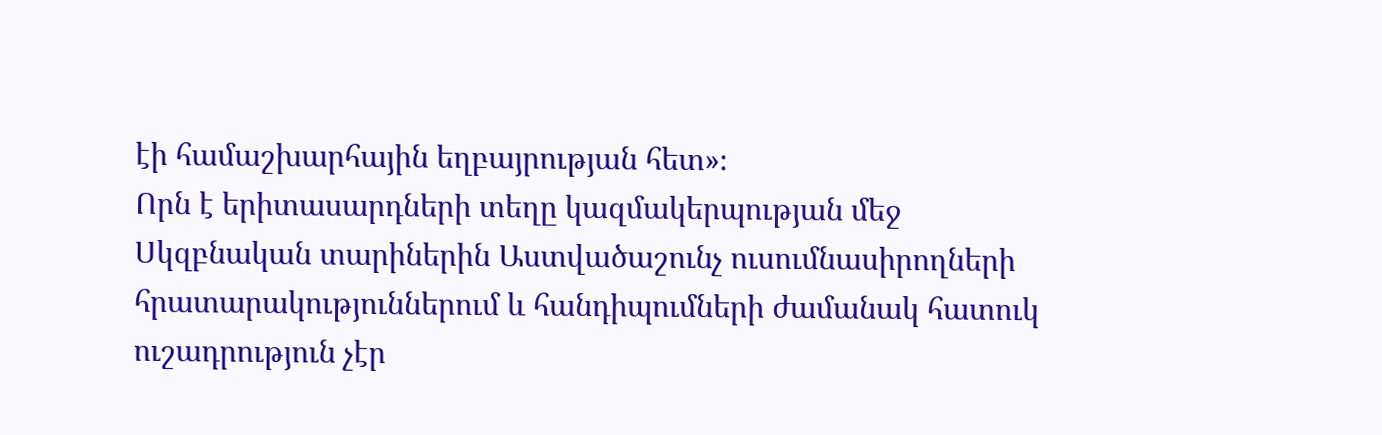էի համաշխարհային եղբայրության հետ»։
Որն է երիտասարդների տեղը կազմակերպության մեջ
Սկզբնական տարիներին Աստվածաշունչ ուսումնասիրողների հրատարակություններում և հանդիպումների ժամանակ հատուկ ուշադրություն չէր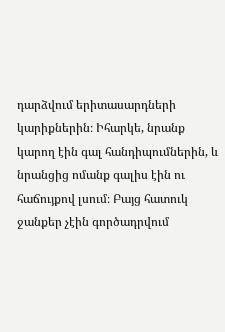դարձվում երիտասարդների կարիքներին։ Իհարկե, նրանք կարող էին գալ հանդիպումներին, և նրանցից ոմանք գալիս էին ու հաճույքով լսում։ Բայց հատուկ ջանքեր չէին գործադրվում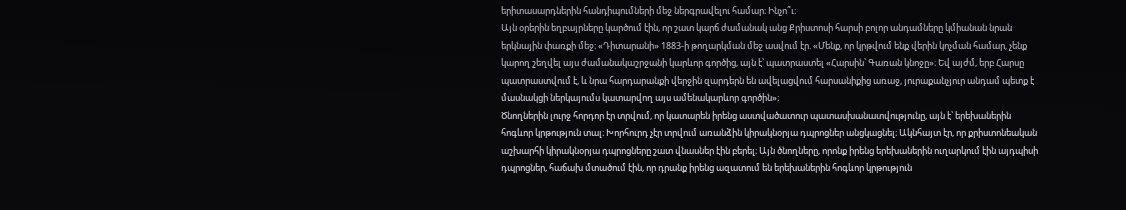երիտասարդներին հանդիպումների մեջ ներգրավելու համար։ Ինչո՞ւ։
Այն օրերին եղբայրները կարծում էին, որ շատ կարճ ժամանակ անց Քրիստոսի հարսի բոլոր անդամները կմիանան նրան երկնային փառքի մեջ։ «Դիտարանի» 1883-ի թողարկման մեջ ասվում էր. «Մենք, որ կրթվում ենք վերին կոչման համար, չենք կարող շեղվել այս ժամանակաշրջանի կարևոր գործից, այն է՝ պատրաստել «Հարսին՝ Գառան կնոջը»։ Եվ այժմ, երբ Հարսը պատրաստվում է, և նրա հարդարանքի վերջին զարդերն են ավելացվում հարսանիքից առաջ, յուրաքանչյուր անդամ պետք է մասնակցի ներկայումս կատարվող այս ամենակարևոր գործին»։
Ծնողներին լուրջ հորդոր էր տրվում, որ կատարեն իրենց աստվածատուր պատասխանատվությունը, այն է՝ երեխաներին հոգևոր կրթություն տալ։ Խորհուրդ չէր տրվում առանձին կիրակնօրյա դպրոցներ անցկացնել։ Ակնհայտ էր, որ քրիստոնեական աշխարհի կիրակնօրյա դպրոցները շատ վնասներ էին բերել։ Այն ծնողները, որոնք իրենց երեխաներին ուղարկում էին այդպիսի դպրոցներ, հաճախ մտածում էին, որ դրանք իրենց ազատում են երեխաներին հոգևոր կրթություն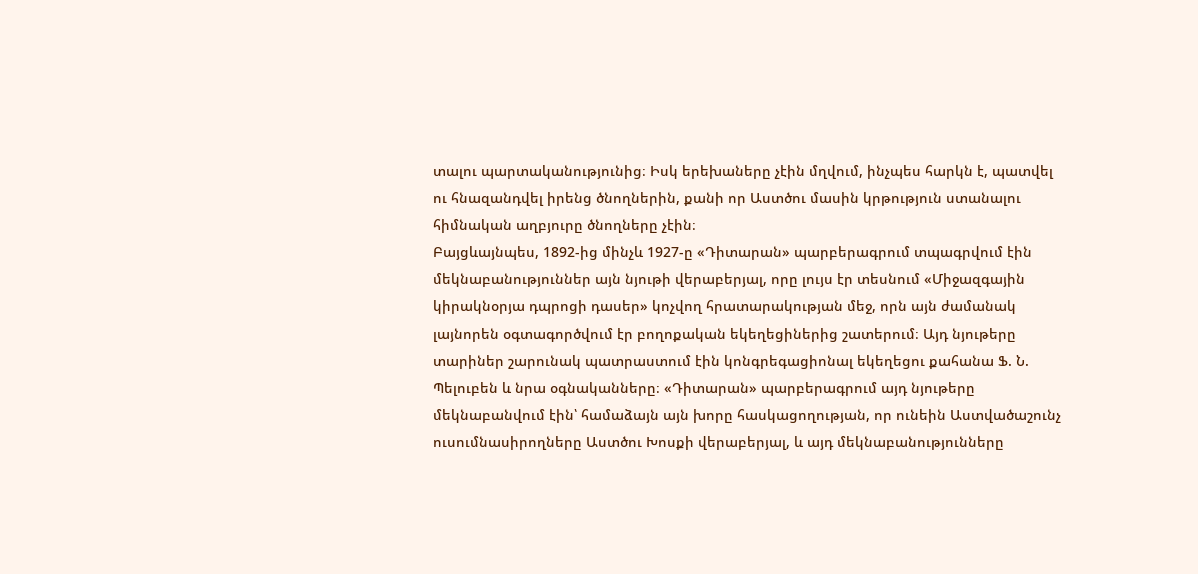տալու պարտականությունից։ Իսկ երեխաները չէին մղվում, ինչպես հարկն է, պատվել ու հնազանդվել իրենց ծնողներին, քանի որ Աստծու մասին կրթություն ստանալու հիմնական աղբյուրը ծնողները չէին։
Բայցևայնպես, 1892-ից մինչև 1927-ը «Դիտարան» պարբերագրում տպագրվում էին մեկնաբանություններ այն նյութի վերաբերյալ, որը լույս էր տեսնում «Միջազգային կիրակնօրյա դպրոցի դասեր» կոչվող հրատարակության մեջ, որն այն ժամանակ լայնորեն օգտագործվում էր բողոքական եկեղեցիներից շատերում։ Այդ նյութերը տարիներ շարունակ պատրաստում էին կոնգրեգացիոնալ եկեղեցու քահանա Ֆ. Ն. Պելուբեն և նրա օգնականները։ «Դիտարան» պարբերագրում այդ նյութերը մեկնաբանվում էին՝ համաձայն այն խորը հասկացողության, որ ունեին Աստվածաշունչ ուսումնասիրողները Աստծու Խոսքի վերաբերյալ, և այդ մեկնաբանությունները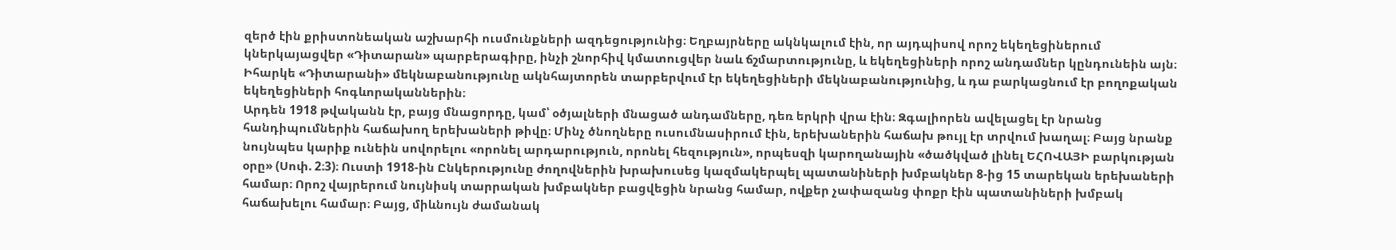զերծ էին քրիստոնեական աշխարհի ուսմունքների ազդեցությունից։ Եղբայրները ակնկալում էին, որ այդպիսով որոշ եկեղեցիներում կներկայացվեր «Դիտարան» պարբերագիրը, ինչի շնորհիվ կմատուցվեր նաև ճշմարտությունը, և եկեղեցիների որոշ անդամներ կընդունեին այն։ Իհարկե «Դիտարանի» մեկնաբանությունը ակնհայտորեն տարբերվում էր եկեղեցիների մեկնաբանությունից, և դա բարկացնում էր բողոքական եկեղեցիների հոգևորականներին։
Արդեն 1918 թվականն էր, բայց մնացորդը, կամ՝ օծյալների մնացած անդամները, դեռ երկրի վրա էին։ Զգալիորեն ավելացել էր նրանց հանդիպումներին հաճախող երեխաների թիվը։ Մինչ ծնողները ուսումնասիրում էին, երեխաներին հաճախ թույլ էր տրվում խաղալ։ Բայց նրանք նույնպես կարիք ունեին սովորելու «որոնել արդարություն, որոնել հեզություն», որպեսզի կարողանային «ծածկված լինել ԵՀՈՎԱՅԻ բարկության օրը» (Սոփ. 2։3)։ Ուստի 1918-ին Ընկերությունը ժողովներին խրախուսեց կազմակերպել պատանիների խմբակներ 8-ից 15 տարեկան երեխաների համար։ Որոշ վայրերում նույնիսկ տարրական խմբակներ բացվեցին նրանց համար, ովքեր չափազանց փոքր էին պատանիների խմբակ հաճախելու համար։ Բայց, միևնույն ժամանակ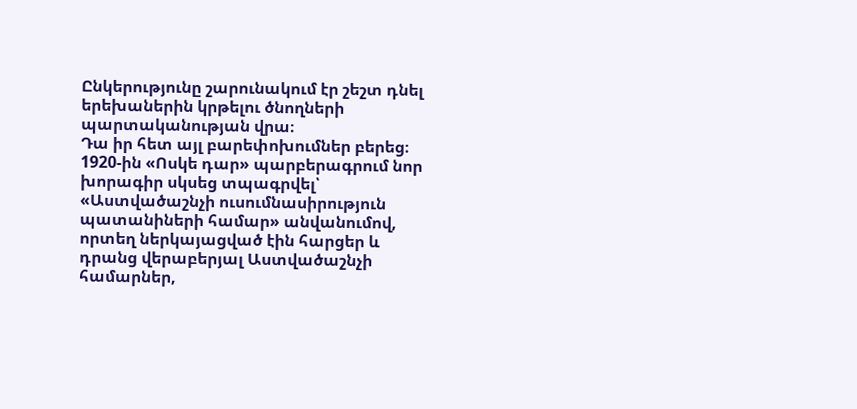Ընկերությունը շարունակում էր շեշտ դնել երեխաներին կրթելու ծնողների պարտականության վրա։
Դա իր հետ այլ բարեփոխումներ բերեց։ 1920-ին «Ոսկե դար» պարբերագրում նոր խորագիր սկսեց տպագրվել՝ «Աստվածաշնչի ուսումնասիրություն պատանիների համար» անվանումով, որտեղ ներկայացված էին հարցեր և դրանց վերաբերյալ Աստվածաշնչի համարներ,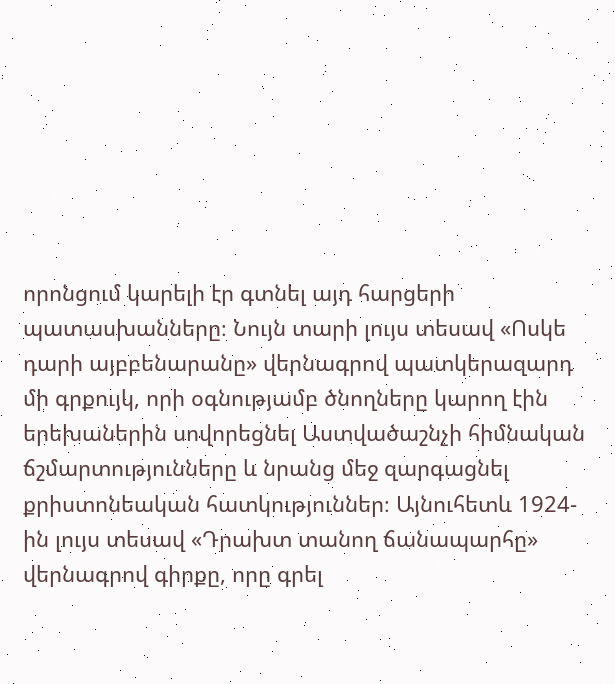որոնցում կարելի էր գտնել այդ հարցերի պատասխանները։ Նույն տարի լույս տեսավ «Ոսկե դարի այբբենարանը» վերնագրով պատկերազարդ մի գրքույկ, որի օգնությամբ ծնողները կարող էին երեխաներին սովորեցնել Աստվածաշնչի հիմնական ճշմարտությունները և նրանց մեջ զարգացնել քրիստոնեական հատկություններ։ Այնուհետև 1924-ին լույս տեսավ «Դրախտ տանող ճանապարհը» վերնագրով գիրքը, որը գրել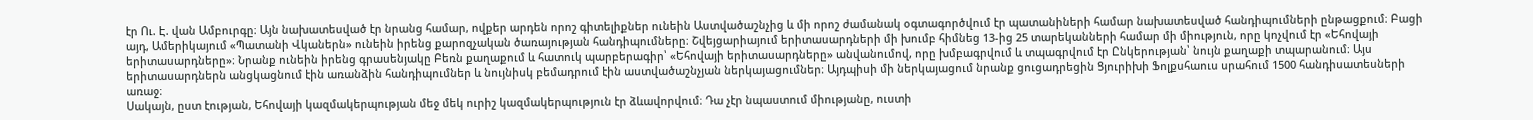էր Ու. Է. վան Ամբուրգը։ Այն նախատեսված էր նրանց համար, ովքեր արդեն որոշ գիտելիքներ ունեին Աստվածաշնչից և մի որոշ ժամանակ օգտագործվում էր պատանիների համար նախատեսված հանդիպումների ընթացքում։ Բացի այդ, Ամերիկայում «Պատանի Վկաներն» ունեին իրենց քարոզչական ծառայության հանդիպումները։ Շվեյցարիայում երիտասարդների մի խումբ հիմնեց 13-ից 25 տարեկանների համար մի միություն, որը կոչվում էր «Եհովայի երիտասարդները»։ Նրանք ունեին իրենց գրասենյակը Բեռն քաղաքում և հատուկ պարբերագիր՝ «Եհովայի երիտասարդները» անվանումով, որը խմբագրվում և տպագրվում էր Ընկերության՝ նույն քաղաքի տպարանում։ Այս երիտասարդներն անցկացնում էին առանձին հանդիպումներ և նույնիսկ բեմադրում էին աստվածաշնչյան ներկայացումներ։ Այդպիսի մի ներկայացում նրանք ցուցադրեցին Ցյուրիխի Ֆոլքսհաուս սրահում 1500 հանդիսատեսների առաջ։
Սակայն, ըստ էության, Եհովայի կազմակերպության մեջ մեկ ուրիշ կազմակերպություն էր ձևավորվում։ Դա չէր նպաստում միությանը, ուստի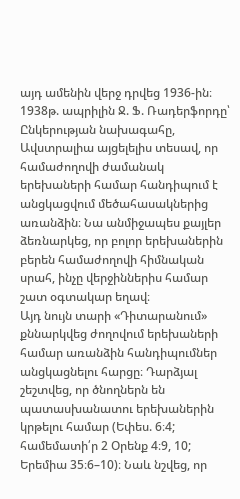այդ ամենին վերջ դրվեց 1936-ին։ 1938թ. ապրիլին Ջ. Ֆ. Ռադերֆորդը՝ Ընկերության նախագահը, Ավստրալիա այցելելիս տեսավ, որ համաժողովի ժամանակ երեխաների համար հանդիպում է անցկացվում մեծահասակներից առանձին։ Նա անմիջապես քայլեր ձեռնարկեց, որ բոլոր երեխաներին բերեն համաժողովի հիմնական սրահ, ինչը վերջիններիս համար շատ օգտակար եղավ։
Այդ նույն տարի «Դիտարանում» քննարկվեց ժողովում երեխաների համար առանձին հանդիպումներ անցկացնելու հարցը։ Դարձյալ շեշտվեց, որ ծնողներն են պատասխանատու երեխաներին կրթելու համար (Եփես. 6։4; համեմատի՛ր 2 Օրենք 4։9, 10; Երեմիա 35։6–10)։ Նաև նշվեց, որ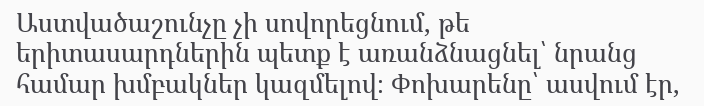Աստվածաշունչը չի սովորեցնում, թե երիտասարդներին պետք է առանձնացնել՝ նրանց համար խմբակներ կազմելով։ Փոխարենը՝ ասվում էր,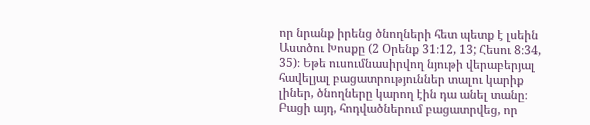որ նրանք իրենց ծնողների հետ պետք է լսեին Աստծու Խոսքը (2 Օրենք 31։12, 13; Հեսու 8։34, 35)։ Եթե ուսումնասիրվող նյութի վերաբերյալ հավելյալ բացատրություններ տալու կարիք լիներ, ծնողները կարող էին դա անել տանը։ Բացի այդ, հոդվածներում բացատրվեց, որ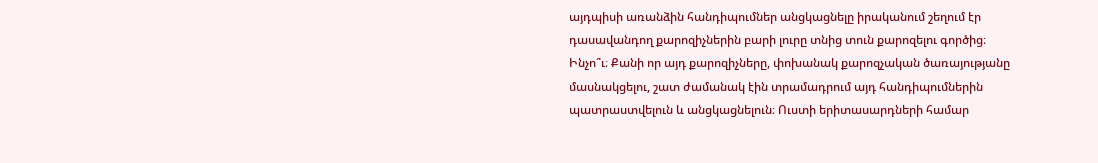այդպիսի առանձին հանդիպումներ անցկացնելը իրականում շեղում էր դասավանդող քարոզիչներին բարի լուրը տնից տուն քարոզելու գործից։ Ինչո՞ւ։ Քանի որ այդ քարոզիչները, փոխանակ քարոզչական ծառայությանը մասնակցելու, շատ ժամանակ էին տրամադրում այդ հանդիպումներին պատրաստվելուն և անցկացնելուն։ Ուստի երիտասարդների համար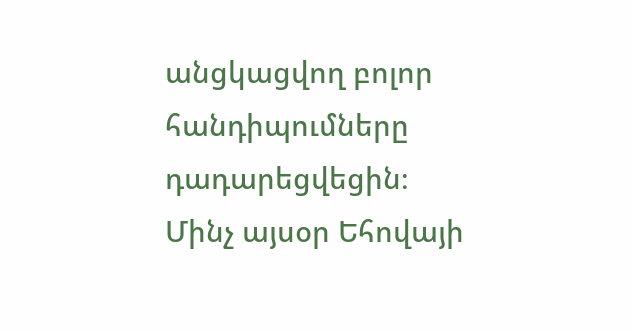անցկացվող բոլոր հանդիպումները դադարեցվեցին։
Մինչ այսօր Եհովայի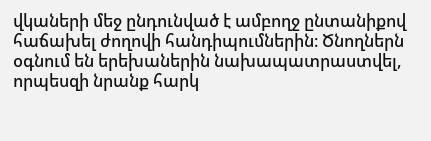վկաների մեջ ընդունված է ամբողջ ընտանիքով հաճախել ժողովի հանդիպումներին։ Ծնողներն օգնում են երեխաներին նախապատրաստվել, որպեսզի նրանք հարկ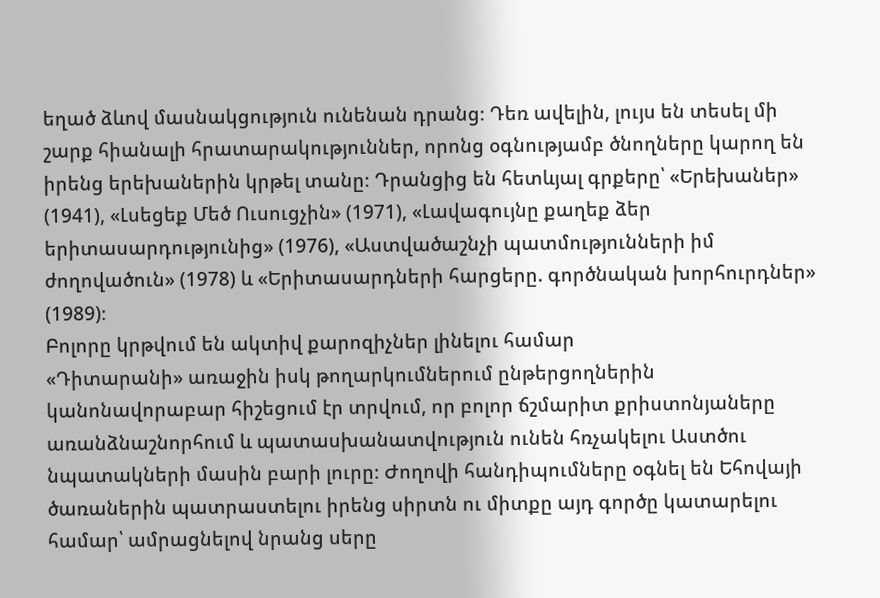եղած ձևով մասնակցություն ունենան դրանց։ Դեռ ավելին, լույս են տեսել մի շարք հիանալի հրատարակություններ, որոնց օգնությամբ ծնողները կարող են իրենց երեխաներին կրթել տանը։ Դրանցից են հետևյալ գրքերը՝ «Երեխաներ» (1941), «Լսեցեք Մեծ Ուսուցչին» (1971), «Լավագույնը քաղեք ձեր երիտասարդությունից» (1976), «Աստվածաշնչի պատմությունների իմ ժողովածուն» (1978) և «Երիտասարդների հարցերը. գործնական խորհուրդներ» (1989)։
Բոլորը կրթվում են ակտիվ քարոզիչներ լինելու համար
«Դիտարանի» առաջին իսկ թողարկումներում ընթերցողներին կանոնավորաբար հիշեցում էր տրվում, որ բոլոր ճշմարիտ քրիստոնյաները առանձնաշնորհում և պատասխանատվություն ունեն հռչակելու Աստծու նպատակների մասին բարի լուրը։ Ժողովի հանդիպումները օգնել են Եհովայի ծառաներին պատրաստելու իրենց սիրտն ու միտքը այդ գործը կատարելու համար՝ ամրացնելով նրանց սերը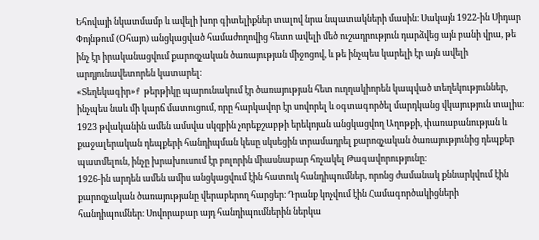Եհովայի նկատմամբ և ավելի խոր գիտելիքներ տալով նրա նպատակների մասին։ Սակայն 1922-ին Սիդար Փոյնթում (Օհայո) անցկացված համաժողովից հետո ավելի մեծ ուշադրություն դարձվեց այն բանի վրա, թե ինչ էր իրականացվում քարոզչական ծառայության միջոցով, և թե ինչպես կարելի էր այն ավելի արդյունավետորեն կատարել։
«Տեղեկագիր»f թերթիկը պարունակում էր ծառայության հետ ուղղակիորեն կապված տեղեկություններ, ինչպես նաև մի կարճ մատուցում, որը հարկավոր էր սովորել և օգտագործել մարդկանց վկայություն տալիս։ 1923 թվականին ամեն ամսվա սկզբին չորեքշաբթի երեկոյան անցկացվող Աղոթքի, փառաբանության և քաջալերական դեպքերի հանդիպման կեսը սկսեցին տրամադրել քարոզչական ծառայությունից դեպքեր պատմելուն, ինչը խրախուսում էր բոլորին միասնաբար հռչակել Թագավորությունը։
1926-ին արդեն ամեն ամիս անցկացվում էին հատուկ հանդիպումներ, որոնց ժամանակ քննարկվում էին քարոզչական ծառայությանը վերաբերող հարցեր։ Դրանք կոչվում էին Համագործակիցների հանդիպումներ։ Սովորաբար այդ հանդիպումներին ներկա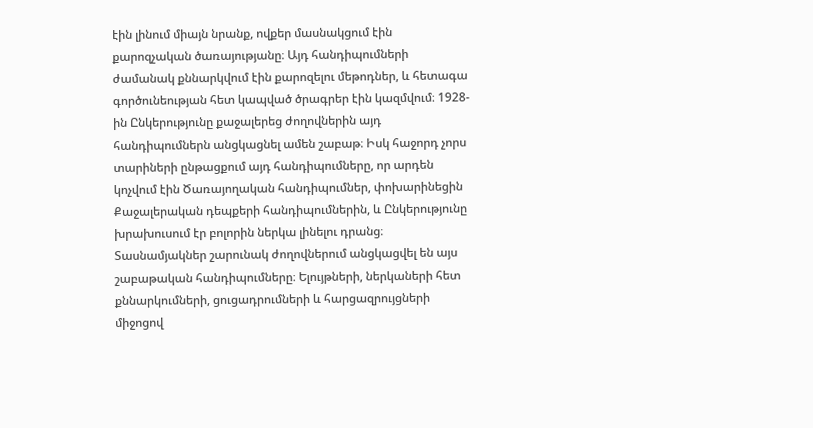էին լինում միայն նրանք, ովքեր մասնակցում էին քարոզչական ծառայությանը։ Այդ հանդիպումների ժամանակ քննարկվում էին քարոզելու մեթոդներ, և հետագա գործունեության հետ կապված ծրագրեր էին կազմվում։ 1928-ին Ընկերությունը քաջալերեց ժողովներին այդ հանդիպումներն անցկացնել ամեն շաբաթ։ Իսկ հաջորդ չորս տարիների ընթացքում այդ հանդիպումները, որ արդեն կոչվում էին Ծառայողական հանդիպումներ, փոխարինեցին Քաջալերական դեպքերի հանդիպումներին, և Ընկերությունը խրախուսում էր բոլորին ներկա լինելու դրանց։ Տասնամյակներ շարունակ ժողովներում անցկացվել են այս շաբաթական հանդիպումները։ Ելույթների, ներկաների հետ քննարկումների, ցուցադրումների և հարցազրույցների միջոցով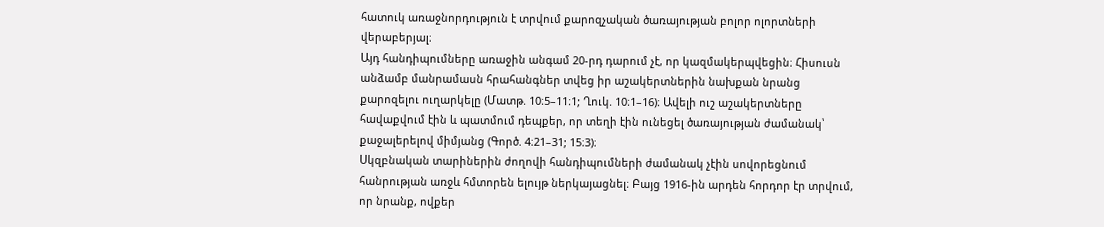հատուկ առաջնորդություն է տրվում քարոզչական ծառայության բոլոր ոլորտների վերաբերյալ։
Այդ հանդիպումները առաջին անգամ 20-րդ դարում չէ, որ կազմակերպվեցին։ Հիսուսն անձամբ մանրամասն հրահանգներ տվեց իր աշակերտներին նախքան նրանց քարոզելու ուղարկելը (Մատթ. 10։5–11։1; Ղուկ. 10։1–16)։ Ավելի ուշ աշակերտները հավաքվում էին և պատմում դեպքեր, որ տեղի էին ունեցել ծառայության ժամանակ՝ քաջալերելով միմյանց (Գործ. 4։21–31; 15։3)։
Սկզբնական տարիներին ժողովի հանդիպումների ժամանակ չէին սովորեցնում հանրության առջև հմտորեն ելույթ ներկայացնել։ Բայց 1916-ին արդեն հորդոր էր տրվում, որ նրանք, ովքեր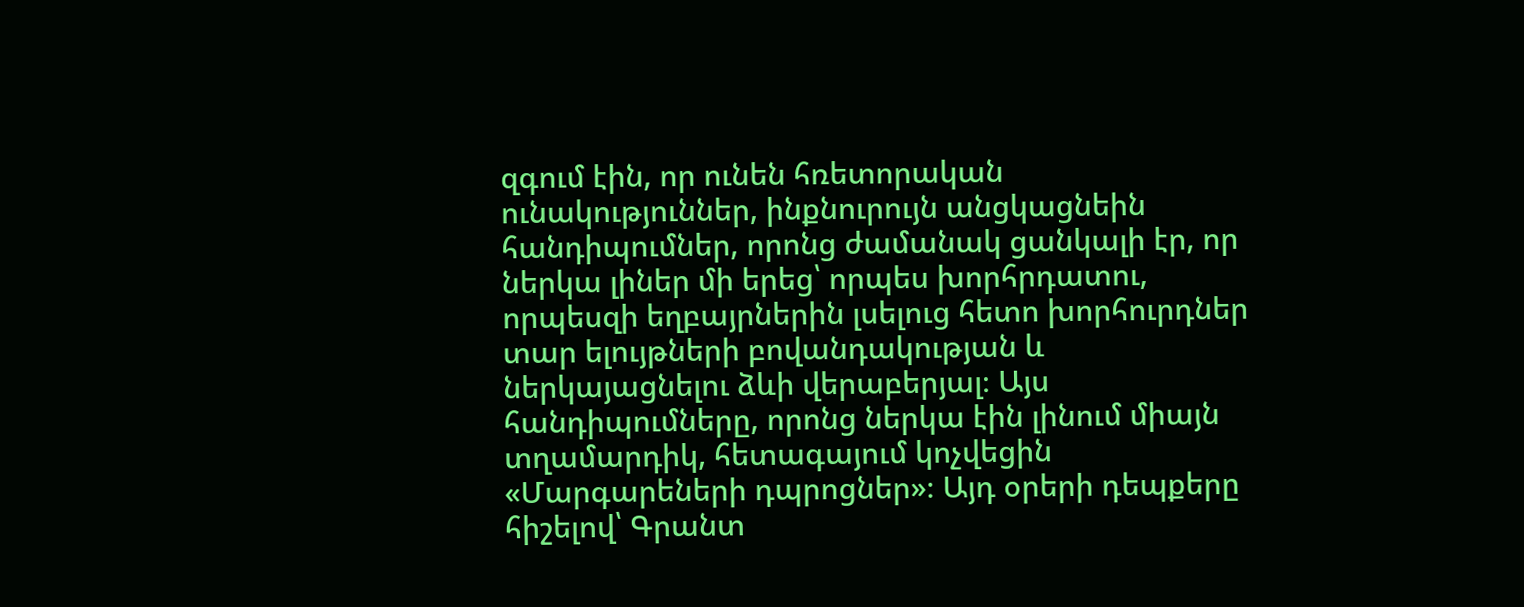զգում էին, որ ունեն հռետորական ունակություններ, ինքնուրույն անցկացնեին հանդիպումներ, որոնց ժամանակ ցանկալի էր, որ ներկա լիներ մի երեց՝ որպես խորհրդատու, որպեսզի եղբայրներին լսելուց հետո խորհուրդներ տար ելույթների բովանդակության և ներկայացնելու ձևի վերաբերյալ։ Այս հանդիպումները, որոնց ներկա էին լինում միայն տղամարդիկ, հետագայում կոչվեցին «Մարգարեների դպրոցներ»։ Այդ օրերի դեպքերը հիշելով՝ Գրանտ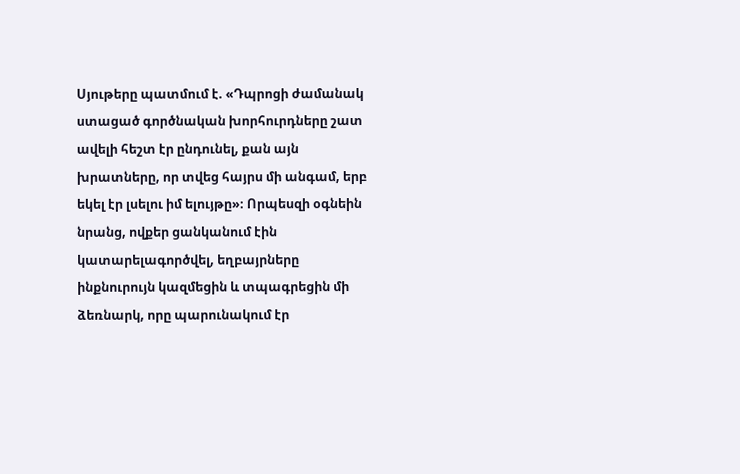Սյութերը պատմում է. «Դպրոցի ժամանակ ստացած գործնական խորհուրդները շատ ավելի հեշտ էր ընդունել, քան այն խրատները, որ տվեց հայրս մի անգամ, երբ եկել էր լսելու իմ ելույթը»։ Որպեսզի օգնեին նրանց, ովքեր ցանկանում էին կատարելագործվել, եղբայրները ինքնուրույն կազմեցին և տպագրեցին մի ձեռնարկ, որը պարունակում էր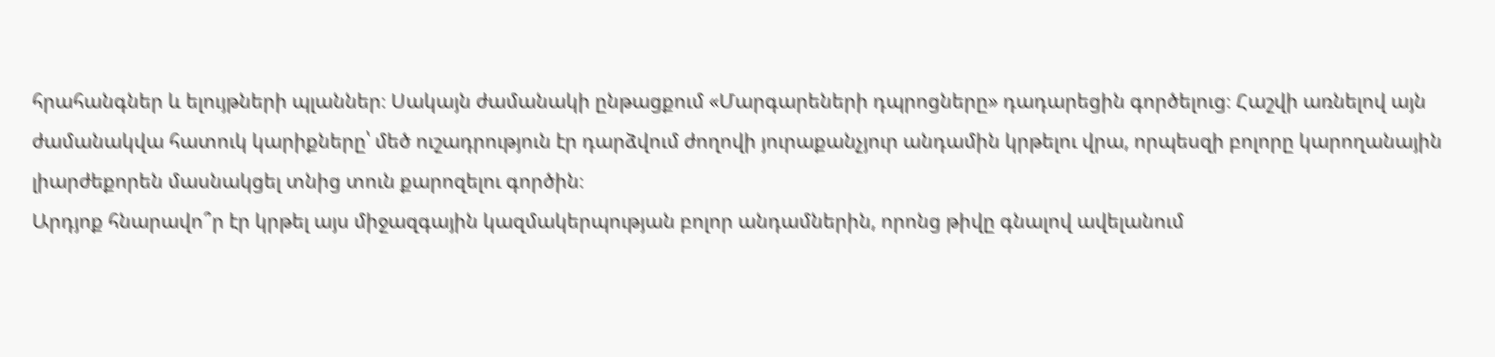հրահանգներ և ելույթների պլաններ։ Սակայն ժամանակի ընթացքում «Մարգարեների դպրոցները» դադարեցին գործելուց։ Հաշվի առնելով այն ժամանակվա հատուկ կարիքները՝ մեծ ուշադրություն էր դարձվում ժողովի յուրաքանչյուր անդամին կրթելու վրա, որպեսզի բոլորը կարողանային լիարժեքորեն մասնակցել տնից տուն քարոզելու գործին։
Արդյոք հնարավո՞ր էր կրթել այս միջազգային կազմակերպության բոլոր անդամներին, որոնց թիվը գնալով ավելանում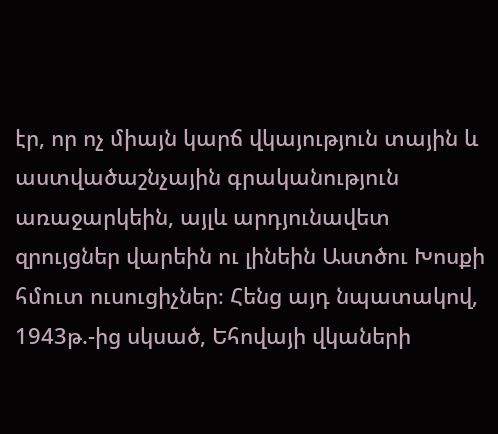էր, որ ոչ միայն կարճ վկայություն տային և աստվածաշնչային գրականություն առաջարկեին, այլև արդյունավետ զրույցներ վարեին ու լինեին Աստծու Խոսքի հմուտ ուսուցիչներ։ Հենց այդ նպատակով, 1943թ.-ից սկսած, Եհովայի վկաների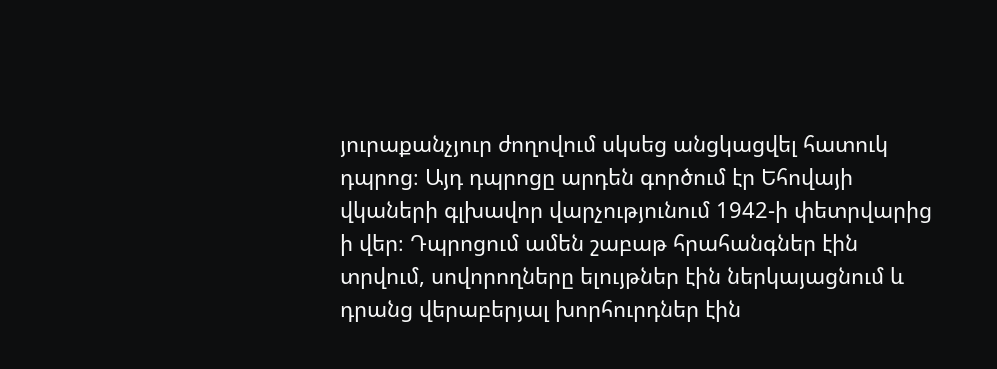յուրաքանչյուր ժողովում սկսեց անցկացվել հատուկ դպրոց։ Այդ դպրոցը արդեն գործում էր Եհովայի վկաների գլխավոր վարչությունում 1942-ի փետրվարից ի վեր։ Դպրոցում ամեն շաբաթ հրահանգներ էին տրվում, սովորողները ելույթներ էին ներկայացնում և դրանց վերաբերյալ խորհուրդներ էին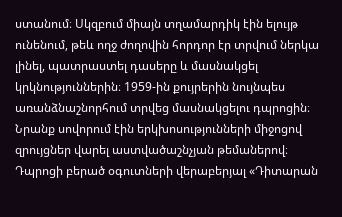ստանում։ Սկզբում միայն տղամարդիկ էին ելույթ ունենում, թեև ողջ ժողովին հորդոր էր տրվում ներկա լինել, պատրաստել դասերը և մասնակցել կրկնություններին։ 1959-ին քույրերին նույնպես առանձնաշնորհում տրվեց մասնակցելու դպրոցին։ Նրանք սովորում էին երկխոսությունների միջոցով զրույցներ վարել աստվածաշնչյան թեմաներով։
Դպրոցի բերած օգուտների վերաբերյալ «Դիտարան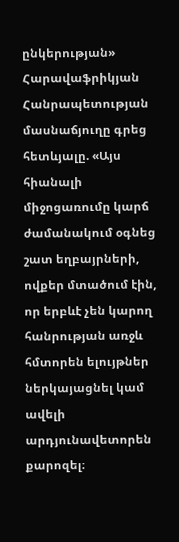ընկերության» Հարավաֆրիկյան Հանրապետության մասնաճյուղը գրեց հետևյալը. «Այս հիանալի միջոցառումը կարճ ժամանակում օգնեց շատ եղբայրների, ովքեր մտածում էին, որ երբևէ չեն կարող հանրության առջև հմտորեն ելույթներ ներկայացնել կամ ավելի արդյունավետորեն քարոզել։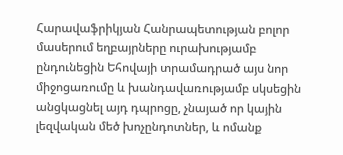Հարավաֆրիկյան Հանրապետության բոլոր մասերում եղբայրները ուրախությամբ ընդունեցին Եհովայի տրամադրած այս նոր միջոցառումը և խանդավառությամբ սկսեցին անցկացնել այդ դպրոցը, չնայած որ կային լեզվական մեծ խոչընդոտներ, և ոմանք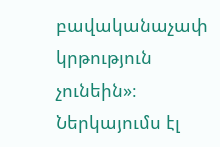բավականաչափ կրթություն չունեին»։
Ներկայումս էլ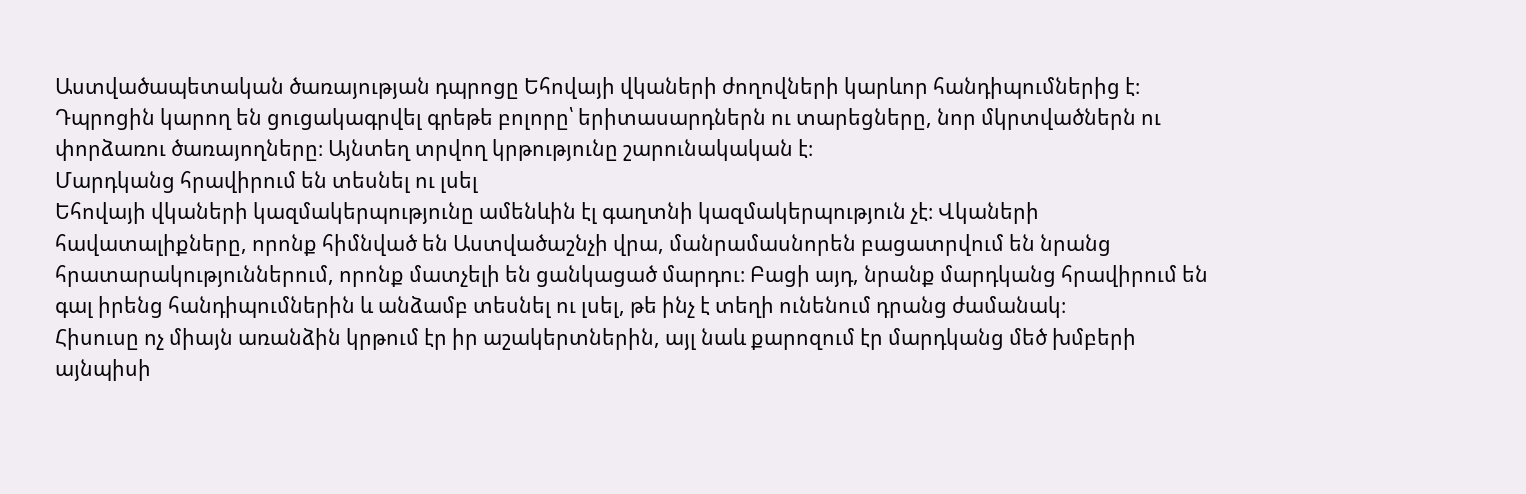Աստվածապետական ծառայության դպրոցը Եհովայի վկաների ժողովների կարևոր հանդիպումներից է։ Դպրոցին կարող են ցուցակագրվել գրեթե բոլորը՝ երիտասարդներն ու տարեցները, նոր մկրտվածներն ու փորձառու ծառայողները։ Այնտեղ տրվող կրթությունը շարունակական է։
Մարդկանց հրավիրում են տեսնել ու լսել
Եհովայի վկաների կազմակերպությունը ամենևին էլ գաղտնի կազմակերպություն չէ։ Վկաների հավատալիքները, որոնք հիմնված են Աստվածաշնչի վրա, մանրամասնորեն բացատրվում են նրանց հրատարակություններում, որոնք մատչելի են ցանկացած մարդու։ Բացի այդ, նրանք մարդկանց հրավիրում են գալ իրենց հանդիպումներին և անձամբ տեսնել ու լսել, թե ինչ է տեղի ունենում դրանց ժամանակ։
Հիսուսը ոչ միայն առանձին կրթում էր իր աշակերտներին, այլ նաև քարոզում էր մարդկանց մեծ խմբերի այնպիսի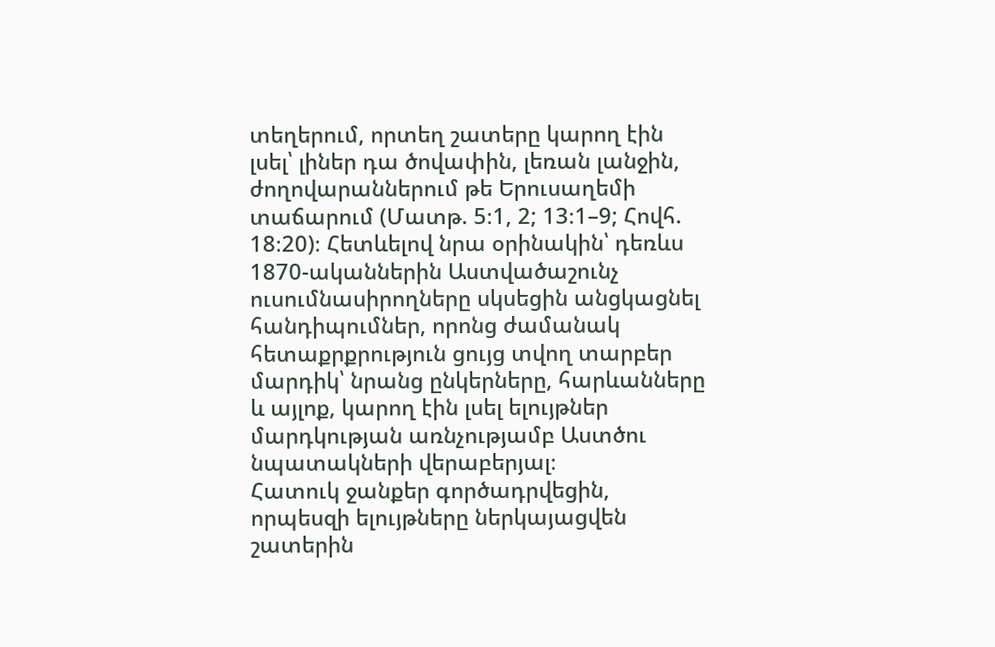տեղերում, որտեղ շատերը կարող էին լսել՝ լիներ դա ծովափին, լեռան լանջին, ժողովարաններում թե Երուսաղեմի տաճարում (Մատթ. 5։1, 2; 13։1–9; Հովհ. 18։20)։ Հետևելով նրա օրինակին՝ դեռևս 1870-ականներին Աստվածաշունչ ուսումնասիրողները սկսեցին անցկացնել հանդիպումներ, որոնց ժամանակ հետաքրքրություն ցույց տվող տարբեր մարդիկ՝ նրանց ընկերները, հարևանները և այլոք, կարող էին լսել ելույթներ մարդկության առնչությամբ Աստծու նպատակների վերաբերյալ։
Հատուկ ջանքեր գործադրվեցին, որպեսզի ելույթները ներկայացվեն շատերին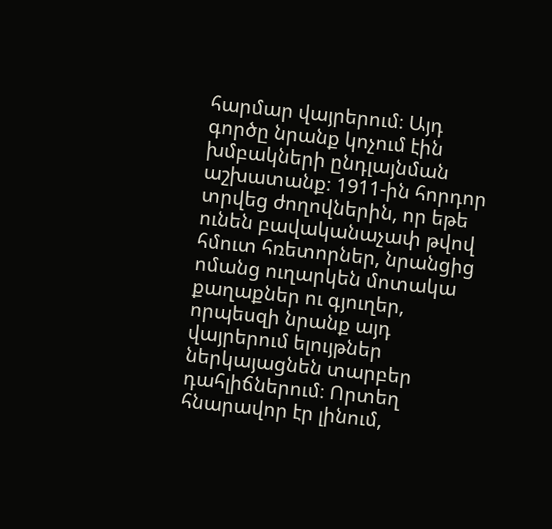հարմար վայրերում։ Այդ գործը նրանք կոչում էին խմբակների ընդլայնման աշխատանք։ 1911-ին հորդոր տրվեց ժողովներին, որ եթե ունեն բավականաչափ թվով հմուտ հռետորներ, նրանցից ոմանց ուղարկեն մոտակա քաղաքներ ու գյուղեր, որպեսզի նրանք այդ վայրերում ելույթներ ներկայացնեն տարբեր դահլիճներում։ Որտեղ հնարավոր էր լինում,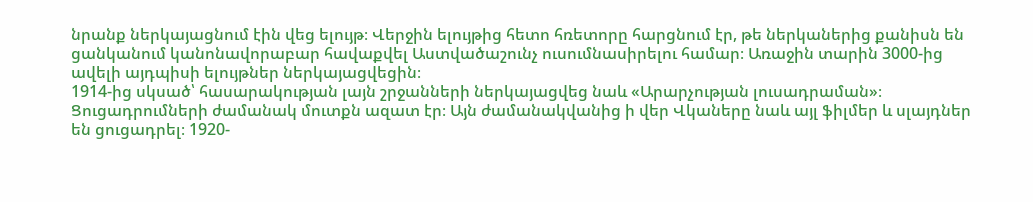նրանք ներկայացնում էին վեց ելույթ։ Վերջին ելույթից հետո հռետորը հարցնում էր, թե ներկաներից քանիսն են ցանկանում կանոնավորաբար հավաքվել Աստվածաշունչ ուսումնասիրելու համար։ Առաջին տարին 3000-ից ավելի այդպիսի ելույթներ ներկայացվեցին։
1914-ից սկսած՝ հասարակության լայն շրջանների ներկայացվեց նաև «Արարչության լուսադրաման»։ Ցուցադրումների ժամանակ մուտքն ազատ էր։ Այն ժամանակվանից ի վեր Վկաները նաև այլ ֆիլմեր և սլայդներ են ցուցադրել։ 1920-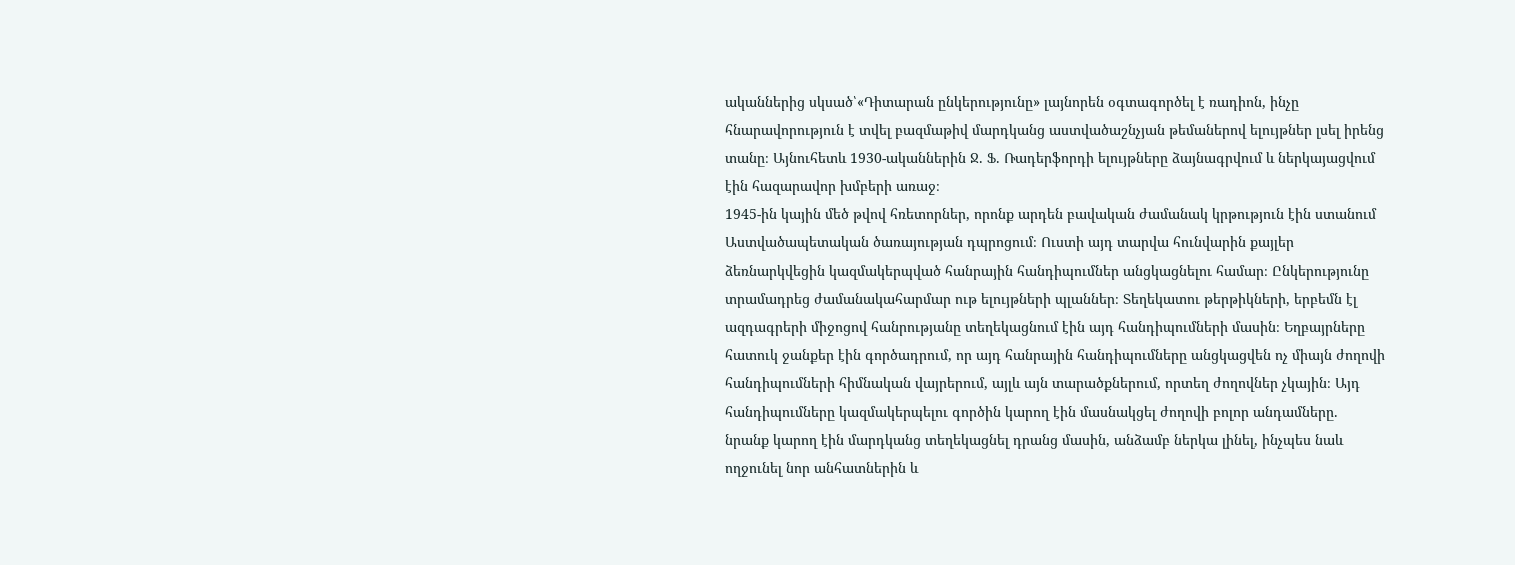ականներից սկսած՝«Դիտարան ընկերությունը» լայնորեն օգտագործել է ռադիոն, ինչը հնարավորություն է տվել բազմաթիվ մարդկանց աստվածաշնչյան թեմաներով ելույթներ լսել իրենց տանը։ Այնուհետև 1930-ականներին Ջ. Ֆ. Ռադերֆորդի ելույթները ձայնագրվում և ներկայացվում էին հազարավոր խմբերի առաջ։
1945-ին կային մեծ թվով հռետորներ, որոնք արդեն բավական ժամանակ կրթություն էին ստանում Աստվածապետական ծառայության դպրոցում։ Ուստի այդ տարվա հունվարին քայլեր ձեռնարկվեցին կազմակերպված հանրային հանդիպումներ անցկացնելու համար։ Ընկերությունը տրամադրեց ժամանակահարմար ութ ելույթների պլաններ։ Տեղեկատու թերթիկների, երբեմն էլ ազդագրերի միջոցով հանրությանը տեղեկացնում էին այդ հանդիպումների մասին։ Եղբայրները հատուկ ջանքեր էին գործադրում, որ այդ հանրային հանդիպումները անցկացվեն ոչ միայն ժողովի հանդիպումների հիմնական վայրերում, այլև այն տարածքներում, որտեղ ժողովներ չկային։ Այդ հանդիպումները կազմակերպելու գործին կարող էին մասնակցել ժողովի բոլոր անդամները. նրանք կարող էին մարդկանց տեղեկացնել դրանց մասին, անձամբ ներկա լինել, ինչպես նաև ողջունել նոր անհատներին և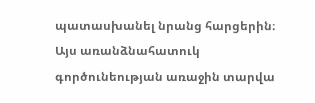պատասխանել նրանց հարցերին։ Այս առանձնահատուկ գործունեության առաջին տարվա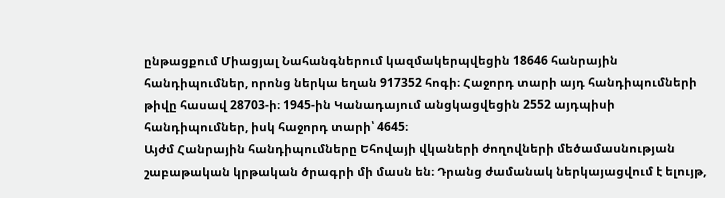ընթացքում Միացյալ Նահանգներում կազմակերպվեցին 18646 հանրային հանդիպումներ, որոնց ներկա եղան 917352 հոգի։ Հաջորդ տարի այդ հանդիպումների թիվը հասավ 28703-ի։ 1945-ին Կանադայում անցկացվեցին 2552 այդպիսի հանդիպումներ, իսկ հաջորդ տարի՝ 4645։
Այժմ Հանրային հանդիպումները Եհովայի վկաների ժողովների մեծամասնության շաբաթական կրթական ծրագրի մի մասն են։ Դրանց ժամանակ ներկայացվում է ելույթ,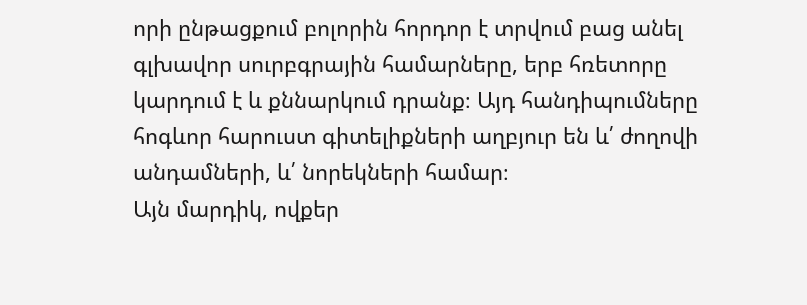որի ընթացքում բոլորին հորդոր է տրվում բաց անել գլխավոր սուրբգրային համարները, երբ հռետորը կարդում է և քննարկում դրանք։ Այդ հանդիպումները հոգևոր հարուստ գիտելիքների աղբյուր են և՛ ժողովի անդամների, և՛ նորեկների համար։
Այն մարդիկ, ովքեր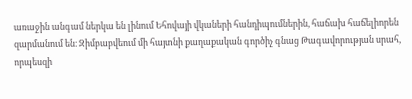առաջին անգամ ներկա են լինում Եհովայի վկաների հանդիպումներին, հաճախ հաճելիորեն զարմանում են։ Զիմբաբվեում մի հայտնի քաղաքական գործիչ գնաց Թագավորության սրահ, որպեսզի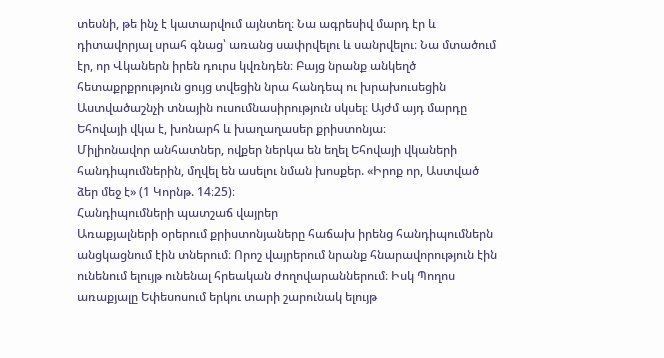տեսնի, թե ինչ է կատարվում այնտեղ։ Նա ագրեսիվ մարդ էր և դիտավորյալ սրահ գնաց՝ առանց սափրվելու և սանրվելու։ Նա մտածում էր, որ Վկաներն իրեն դուրս կվռնդեն։ Բայց նրանք անկեղծ հետաքրքրություն ցույց տվեցին նրա հանդեպ ու խրախուսեցին Աստվածաշնչի տնային ուսումնասիրություն սկսել։ Այժմ այդ մարդը Եհովայի վկա է, խոնարհ և խաղաղասեր քրիստոնյա։
Միլիոնավոր անհատներ, ովքեր ներկա են եղել Եհովայի վկաների հանդիպումներին, մղվել են ասելու նման խոսքեր. «Իրոք որ, Աստված ձեր մեջ է» (1 Կորնթ. 14։25)։
Հանդիպումների պատշաճ վայրեր
Առաքյալների օրերում քրիստոնյաները հաճախ իրենց հանդիպումներն անցկացնում էին տներում։ Որոշ վայրերում նրանք հնարավորություն էին ունենում ելույթ ունենալ հրեական ժողովարաններում։ Իսկ Պողոս առաքյալը Եփեսոսում երկու տարի շարունակ ելույթ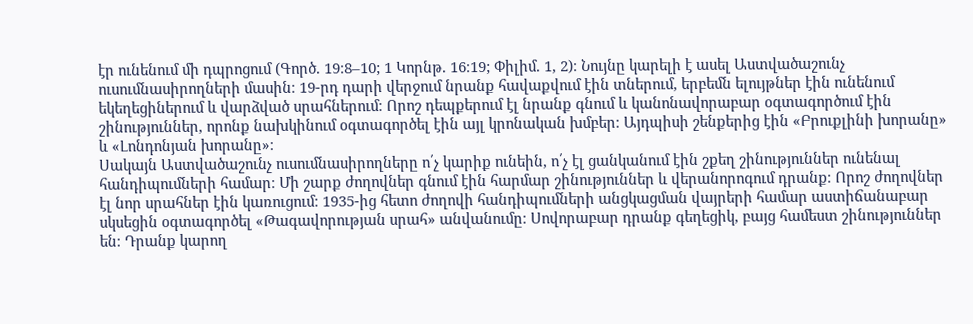էր ունենում մի դպրոցում (Գործ. 19։8–10; 1 Կորնթ. 16։19; Փիլիմ. 1, 2)։ Նույնը կարելի է ասել Աստվածաշունչ ուսումնասիրողների մասին։ 19-րդ դարի վերջում նրանք հավաքվում էին տներում, երբեմն ելույթներ էին ունենում եկեղեցիներում և վարձված սրահներում։ Որոշ դեպքերում էլ նրանք գնում և կանոնավորաբար օգտագործում էին շինություններ, որոնք նախկինում օգտագործել էին այլ կրոնական խմբեր։ Այդպիսի շենքերից էին «Բրուքլինի խորանը» և «Լոնդոնյան խորանը»։
Սակայն Աստվածաշունչ ուսումնասիրողները ո՛չ կարիք ունեին, ո՛չ էլ ցանկանում էին շքեղ շինություններ ունենալ հանդիպումների համար։ Մի շարք ժողովներ գնում էին հարմար շինություններ և վերանորոգում դրանք։ Որոշ ժողովներ էլ նոր սրահներ էին կառուցում։ 1935-ից հետո ժողովի հանդիպումների անցկացման վայրերի համար աստիճանաբար սկսեցին օգտագործել «Թագավորության սրահ» անվանումը։ Սովորաբար դրանք գեղեցիկ, բայց համեստ շինություններ են։ Դրանք կարող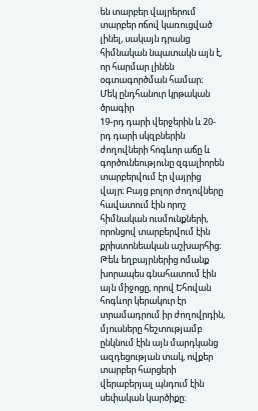են տարբեր վայրերում տարբեր ոճով կառուցված լինել, սակայն դրանց հիմնական նպատակն այն է, որ հարմար լինեն օգտագործման համար։
Մեկ ընդհանուր կրթական ծրագիր
19-րդ դարի վերջերին և 20-րդ դարի սկզբներին ժողովների հոգևոր աճը և գործունեությունը զգալիորեն տարբերվում էր վայրից վայր։ Բայց բոլոր ժողովները հավատում էին որոշ հիմնական ուսմունքների, որոնցով տարբերվում էին քրիստոնեական աշխարհից։ Թեև եղբայրներից ոմանք խորապես գնահատում էին այն միջոցը, որով Եհովան հոգևոր կերակուր էր տրամադրում իր ժողովրդին, մյուսները հեշտությամբ ընկնում էին այն մարդկանց ազդեցության տակ, ովքեր տարբեր հարցերի վերաբերյալ պնդում էին սեփական կարծիքը։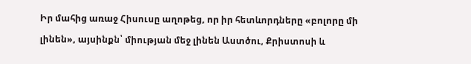Իր մահից առաջ Հիսուսը աղոթեց, որ իր հետևորդները «բոլորը մի լինեն», այսինքն՝ միության մեջ լինեն Աստծու, Քրիստոսի և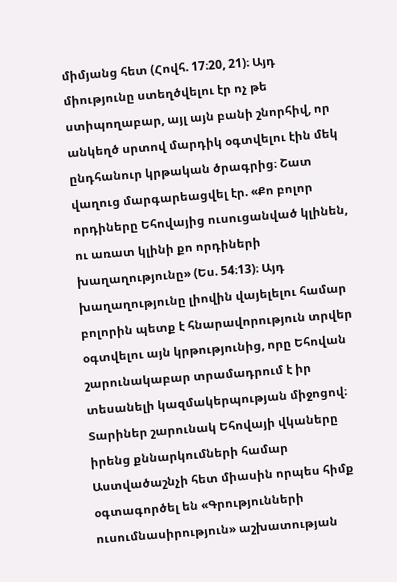միմյանց հետ (Հովհ. 17։20, 21)։ Այդ միությունը ստեղծվելու էր ոչ թե ստիպողաբար, այլ այն բանի շնորհիվ, որ անկեղծ սրտով մարդիկ օգտվելու էին մեկ ընդհանուր կրթական ծրագրից։ Շատ վաղուց մարգարեացվել էր. «Քո բոլոր որդիները Եհովայից ուսուցանված կլինեն, ու առատ կլինի քո որդիների խաղաղությունը» (Ես. 54։13)։ Այդ խաղաղությունը լիովին վայելելու համար բոլորին պետք է հնարավորություն տրվեր օգտվելու այն կրթությունից, որը Եհովան շարունակաբար տրամադրում է իր տեսանելի կազմակերպության միջոցով։
Տարիներ շարունակ Եհովայի վկաները իրենց քննարկումների համար Աստվածաշնչի հետ միասին որպես հիմք օգտագործել են «Գրությունների ուսումնասիրություն» աշխատության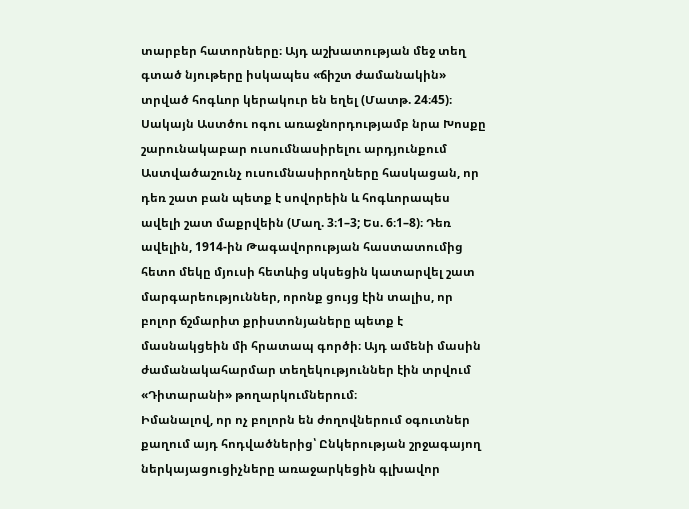տարբեր հատորները։ Այդ աշխատության մեջ տեղ գտած նյութերը իսկապես «ճիշտ ժամանակին» տրված հոգևոր կերակուր են եղել (Մատթ. 24։45)։ Սակայն Աստծու ոգու առաջնորդությամբ նրա Խոսքը շարունակաբար ուսումնասիրելու արդյունքում Աստվածաշունչ ուսումնասիրողները հասկացան, որ դեռ շատ բան պետք է սովորեին և հոգևորապես ավելի շատ մաքրվեին (Մաղ. 3։1–3; Ես. 6։1–8)։ Դեռ ավելին, 1914-ին Թագավորության հաստատումից հետո մեկը մյուսի հետևից սկսեցին կատարվել շատ մարգարեություններ, որոնք ցույց էին տալիս, որ բոլոր ճշմարիտ քրիստոնյաները պետք է մասնակցեին մի հրատապ գործի։ Այդ ամենի մասին ժամանակահարմար տեղեկություններ էին տրվում «Դիտարանի» թողարկումներում։
Իմանալով, որ ոչ բոլորն են ժողովներում օգուտներ քաղում այդ հոդվածներից՝ Ընկերության շրջագայող ներկայացուցիչները առաջարկեցին գլխավոր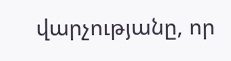վարչությանը, որ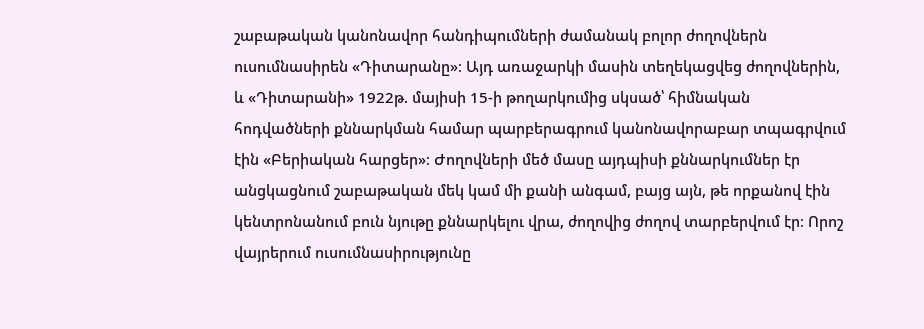շաբաթական կանոնավոր հանդիպումների ժամանակ բոլոր ժողովներն ուսումնասիրեն «Դիտարանը»։ Այդ առաջարկի մասին տեղեկացվեց ժողովներին, և «Դիտարանի» 1922թ. մայիսի 15-ի թողարկումից սկսած՝ հիմնական հոդվածների քննարկման համար պարբերագրում կանոնավորաբար տպագրվում էին «Բերիական հարցեր»։ Ժողովների մեծ մասը այդպիսի քննարկումներ էր անցկացնում շաբաթական մեկ կամ մի քանի անգամ, բայց այն, թե որքանով էին կենտրոնանում բուն նյութը քննարկելու վրա, ժողովից ժողով տարբերվում էր։ Որոշ վայրերում ուսումնասիրությունը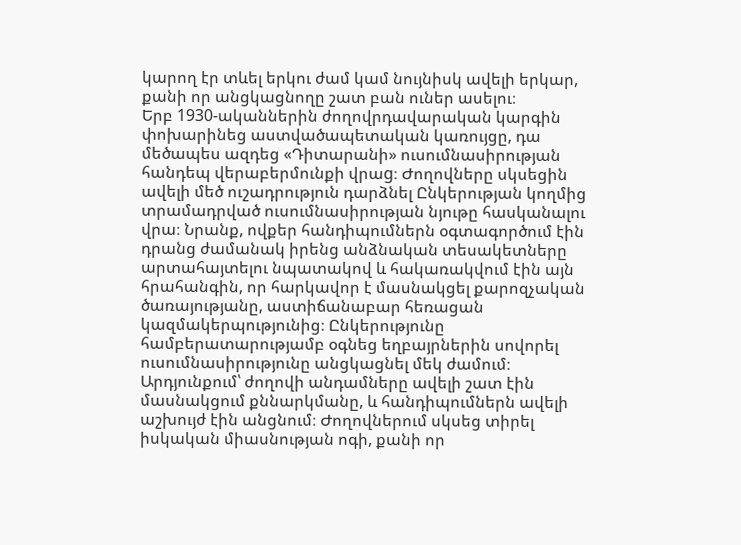կարող էր տևել երկու ժամ կամ նույնիսկ ավելի երկար, քանի որ անցկացնողը շատ բան ուներ ասելու։
Երբ 1930-ականներին ժողովրդավարական կարգին փոխարինեց աստվածապետական կառույցը, դա մեծապես ազդեց «Դիտարանի» ուսումնասիրության հանդեպ վերաբերմունքի վրաg։ Ժողովները սկսեցին ավելի մեծ ուշադրություն դարձնել Ընկերության կողմից տրամադրված ուսումնասիրության նյութը հասկանալու վրա։ Նրանք, ովքեր հանդիպումներն օգտագործում էին դրանց ժամանակ իրենց անձնական տեսակետները արտահայտելու նպատակով և հակառակվում էին այն հրահանգին, որ հարկավոր է մասնակցել քարոզչական ծառայությանը, աստիճանաբար հեռացան կազմակերպությունից։ Ընկերությունը համբերատարությամբ օգնեց եղբայրներին սովորել ուսումնասիրությունը անցկացնել մեկ ժամում։ Արդյունքում՝ ժողովի անդամները ավելի շատ էին մասնակցում քննարկմանը, և հանդիպումներն ավելի աշխույժ էին անցնում։ Ժողովներում սկսեց տիրել իսկական միասնության ոգի, քանի որ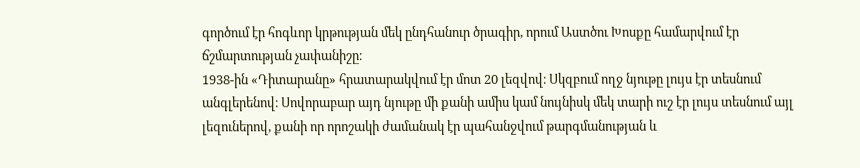գործում էր հոգևոր կրթության մեկ ընդհանուր ծրագիր, որում Աստծու Խոսքը համարվում էր ճշմարտության չափանիշը։
1938-ին «Դիտարանը» հրատարակվում էր մոտ 20 լեզվով։ Սկզբում ողջ նյութը լույս էր տեսնում անգլերենով։ Սովորաբար այդ նյութը մի քանի ամիս կամ նույնիսկ մեկ տարի ուշ էր լույս տեսնում այլ լեզուներով, քանի որ որոշակի ժամանակ էր պահանջվում թարգմանության և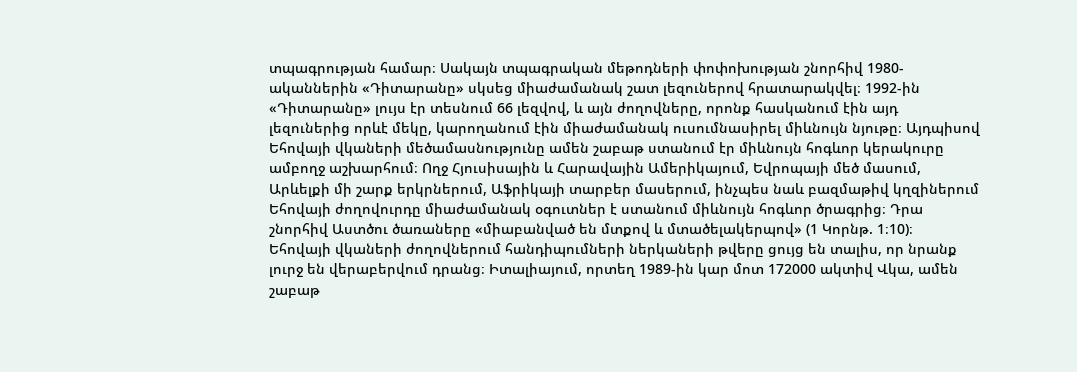տպագրության համար։ Սակայն տպագրական մեթոդների փոփոխության շնորհիվ 1980-ականներին «Դիտարանը» սկսեց միաժամանակ շատ լեզուներով հրատարակվել։ 1992-ին «Դիտարանը» լույս էր տեսնում 66 լեզվով, և այն ժողովները, որոնք հասկանում էին այդ լեզուներից որևէ մեկը, կարողանում էին միաժամանակ ուսումնասիրել միևնույն նյութը։ Այդպիսով Եհովայի վկաների մեծամասնությունը ամեն շաբաթ ստանում էր միևնույն հոգևոր կերակուրը ամբողջ աշխարհում։ Ողջ Հյուսիսային և Հարավային Ամերիկայում, Եվրոպայի մեծ մասում, Արևելքի մի շարք երկրներում, Աֆրիկայի տարբեր մասերում, ինչպես նաև բազմաթիվ կղզիներում Եհովայի ժողովուրդը միաժամանակ օգուտներ է ստանում միևնույն հոգևոր ծրագրից։ Դրա շնորհիվ Աստծու ծառաները «միաբանված են մտքով և մտածելակերպով» (1 Կորնթ. 1։10)։
Եհովայի վկաների ժողովներում հանդիպումների ներկաների թվերը ցույց են տալիս, որ նրանք լուրջ են վերաբերվում դրանց։ Իտալիայում, որտեղ 1989-ին կար մոտ 172000 ակտիվ Վկա, ամեն շաբաթ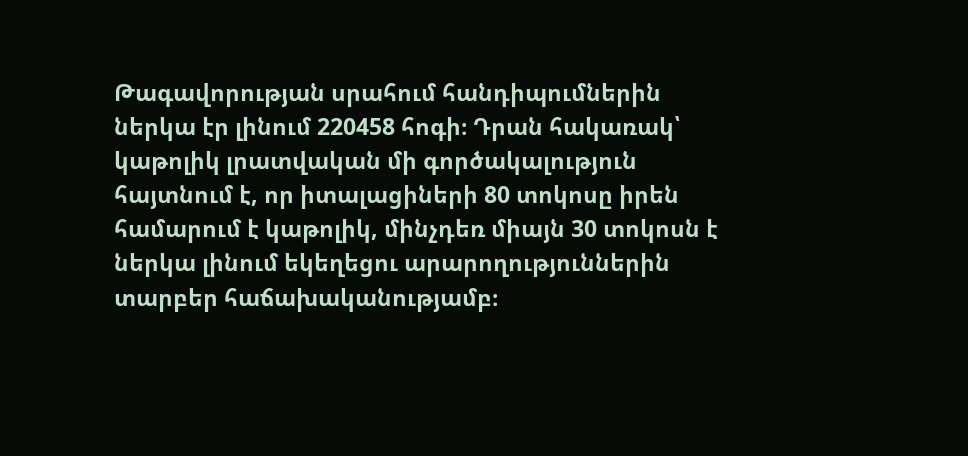Թագավորության սրահում հանդիպումներին ներկա էր լինում 220458 հոգի։ Դրան հակառակ՝ կաթոլիկ լրատվական մի գործակալություն հայտնում է, որ իտալացիների 80 տոկոսը իրեն համարում է կաթոլիկ, մինչդեռ միայն 30 տոկոսն է ներկա լինում եկեղեցու արարողություններին տարբեր հաճախականությամբ։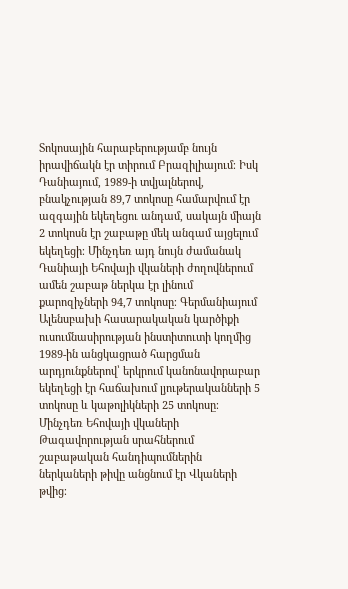Տոկոսային հարաբերությամբ նույն իրավիճակն էր տիրում Բրազիլիայում։ Իսկ Դանիայում, 1989-ի տվյալներով, բնակչության 89,7 տոկոսը համարվում էր ազգային եկեղեցու անդամ, սակայն միայն 2 տոկոսն էր շաբաթը մեկ անգամ այցելում եկեղեցի։ Մինչդեռ այդ նույն ժամանակ Դանիայի Եհովայի վկաների ժողովներում ամեն շաբաթ ներկա էր լինում քարոզիչների 94,7 տոկոսը։ Գերմանիայում Ալենսբախի հասարակական կարծիքի ուսումնասիրության ինստիտուտի կողմից 1989-ին անցկացրած հարցման արդյունքներով՝ երկրում կանոնավորաբար եկեղեցի էր հաճախում լյութերականների 5 տոկոսը և կաթոլիկների 25 տոկոսը։ Մինչդեռ Եհովայի վկաների Թագավորության սրահներում շաբաթական հանդիպումներին ներկաների թիվը անցնում էր Վկաների թվից։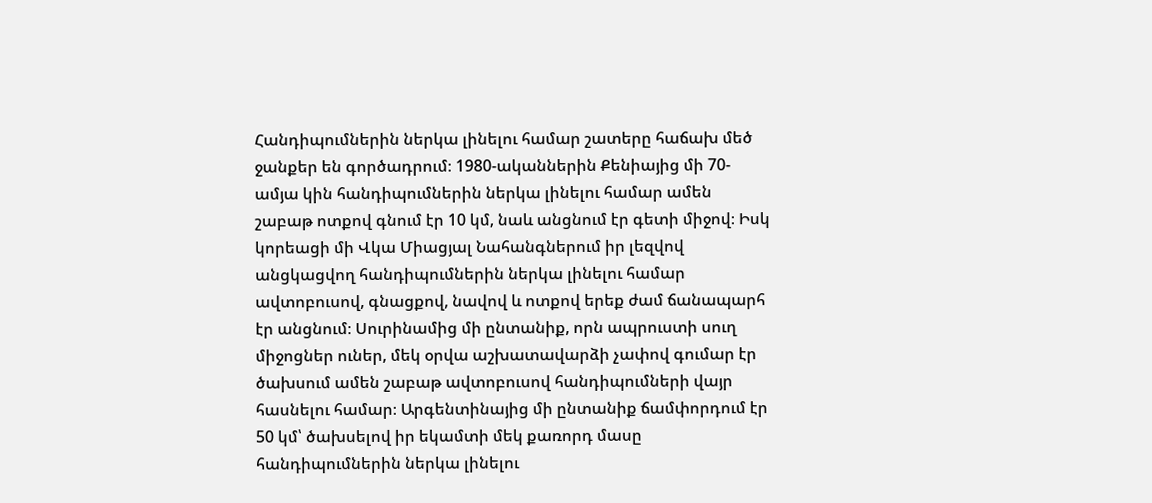Հանդիպումներին ներկա լինելու համար շատերը հաճախ մեծ ջանքեր են գործադրում։ 1980-ականներին Քենիայից մի 70-ամյա կին հանդիպումներին ներկա լինելու համար ամեն շաբաթ ոտքով գնում էր 10 կմ, նաև անցնում էր գետի միջով։ Իսկ կորեացի մի Վկա Միացյալ Նահանգներում իր լեզվով անցկացվող հանդիպումներին ներկա լինելու համար ավտոբուսով, գնացքով, նավով և ոտքով երեք ժամ ճանապարհ էր անցնում։ Սուրինամից մի ընտանիք, որն ապրուստի սուղ միջոցներ ուներ, մեկ օրվա աշխատավարձի չափով գումար էր ծախսում ամեն շաբաթ ավտոբուսով հանդիպումների վայր հասնելու համար։ Արգենտինայից մի ընտանիք ճամփորդում էր 50 կմ՝ ծախսելով իր եկամտի մեկ քառորդ մասը հանդիպումներին ներկա լինելու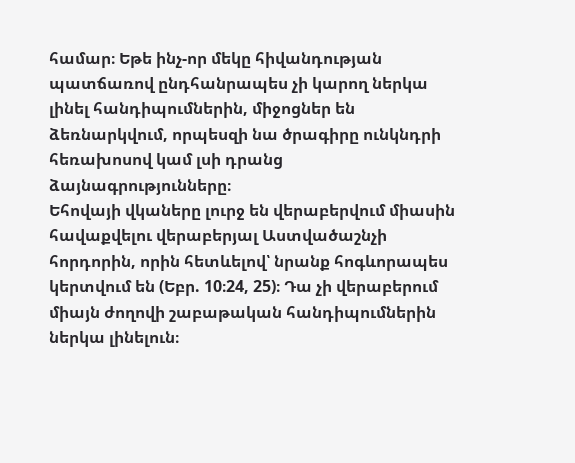համար։ Եթե ինչ-որ մեկը հիվանդության պատճառով ընդհանրապես չի կարող ներկա լինել հանդիպումներին, միջոցներ են ձեռնարկվում, որպեսզի նա ծրագիրը ունկնդրի հեռախոսով կամ լսի դրանց ձայնագրությունները։
Եհովայի վկաները լուրջ են վերաբերվում միասին հավաքվելու վերաբերյալ Աստվածաշնչի հորդորին, որին հետևելով՝ նրանք հոգևորապես կերտվում են (Եբր. 10։24, 25)։ Դա չի վերաբերում միայն ժողովի շաբաթական հանդիպումներին ներկա լինելուն։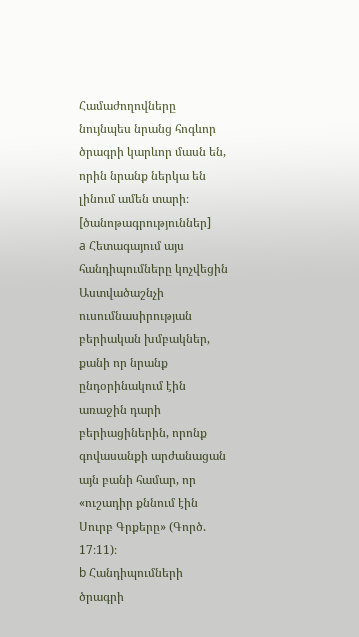Համաժողովները նույնպես նրանց հոգևոր ծրագրի կարևոր մասն են, որին նրանք ներկա են լինում ամեն տարի։
[ծանոթագրություններ]
a Հետագայում այս հանդիպումները կոչվեցին Աստվածաշնչի ուսումնասիրության բերիական խմբակներ, քանի որ նրանք ընդօրինակում էին առաջին դարի բերիացիներին, որոնք գովասանքի արժանացան այն բանի համար, որ «ուշադիր քննում էին Սուրբ Գրքերը» (Գործ. 17։11)։
b Հանդիպումների ծրագրի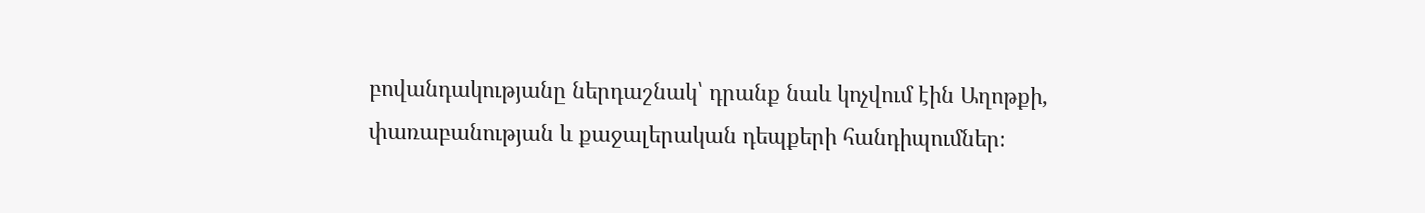բովանդակությանը ներդաշնակ՝ դրանք նաև կոչվում էին Աղոթքի, փառաբանության և քաջալերական դեպքերի հանդիպումներ։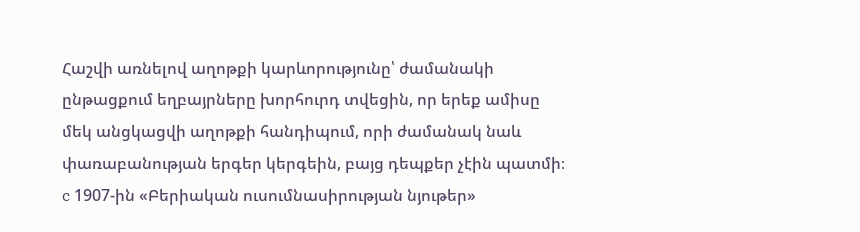Հաշվի առնելով աղոթքի կարևորությունը՝ ժամանակի ընթացքում եղբայրները խորհուրդ տվեցին, որ երեք ամիսը մեկ անցկացվի աղոթքի հանդիպում, որի ժամանակ նաև փառաբանության երգեր կերգեին, բայց դեպքեր չէին պատմի։
c 1907-ին «Բերիական ուսումնասիրության նյութեր»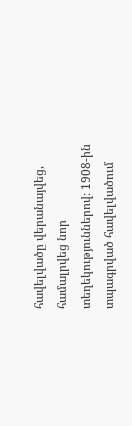հավելվածը վերանայվեց, համալրվեց նոր տեղեկություններով։ 1908-ին տպագրված հավելվածում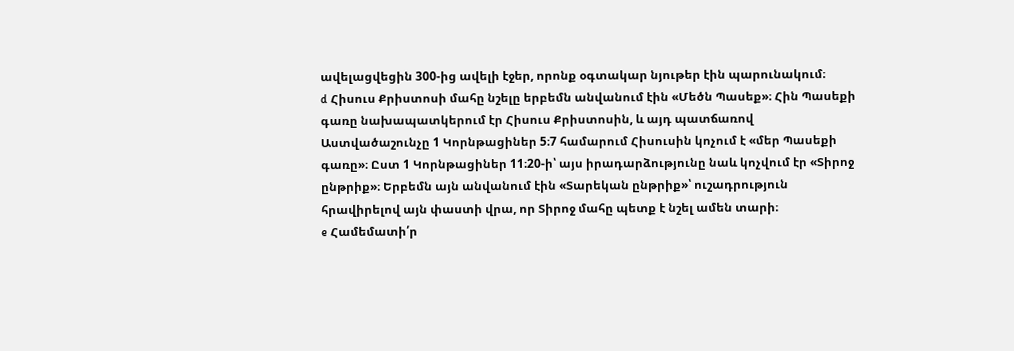ավելացվեցին 300-ից ավելի էջեր, որոնք օգտակար նյութեր էին պարունակում։
d Հիսուս Քրիստոսի մահը նշելը երբեմն անվանում էին «Մեծն Պասեք»։ Հին Պասեքի գառը նախապատկերում էր Հիսուս Քրիստոսին, և այդ պատճառով Աստվածաշունչը 1 Կորնթացիներ 5։7 համարում Հիսուսին կոչում է «մեր Պասեքի գառը»։ Ըստ 1 Կորնթացիներ 11։20-ի՝ այս իրադարձությունը նաև կոչվում էր «Տիրոջ ընթրիք»։ Երբեմն այն անվանում էին «Տարեկան ընթրիք»՝ ուշադրություն հրավիրելով այն փաստի վրա, որ Տիրոջ մահը պետք է նշել ամեն տարի։
e Համեմատի՛ր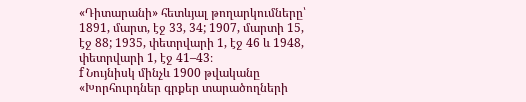«Դիտարանի» հետևյալ թողարկումները՝ 1891, մարտ, էջ 33, 34; 1907, մարտի 15, էջ 88; 1935, փետրվարի 1, էջ 46 և 1948, փետրվարի 1, էջ 41–43։
f Նույնիսկ մինչև 1900 թվականը «Խորհուրդներ գրքեր տարածողների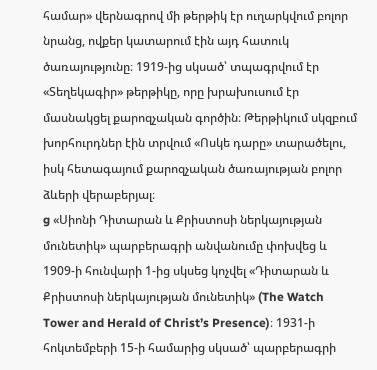համար» վերնագրով մի թերթիկ էր ուղարկվում բոլոր նրանց, ովքեր կատարում էին այդ հատուկ ծառայությունը։ 1919-ից սկսած՝ տպագրվում էր «Տեղեկագիր» թերթիկը, որը խրախուսում էր մասնակցել քարոզչական գործին։ Թերթիկում սկզբում խորհուրդներ էին տրվում «Ոսկե դարը» տարածելու, իսկ հետագայում քարոզչական ծառայության բոլոր ձևերի վերաբերյալ։
g «Սիոնի Դիտարան և Քրիստոսի ներկայության մունետիկ» պարբերագրի անվանումը փոխվեց և 1909-ի հունվարի 1-ից սկսեց կոչվել «Դիտարան և Քրիստոսի ներկայության մունետիկ» (The Watch Tower and Herald of Christ’s Presence)։ 1931-ի հոկտեմբերի 15-ի համարից սկսած՝ պարբերագրի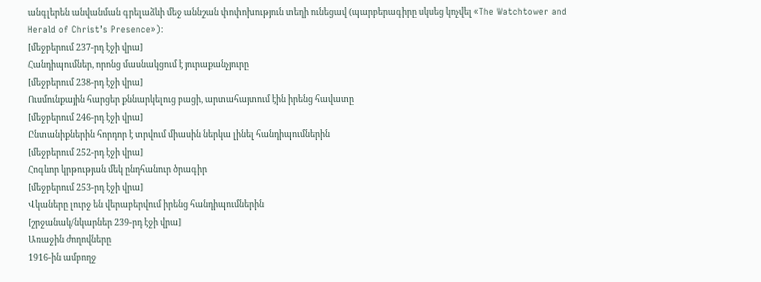անգլերեն անվանման գրելաձևի մեջ աննշան փոփոխություն տեղի ունեցավ (պարբերագիրը սկսեց կոչվել «The Watchtower and Herald of Christ’s Presence»)։
[մեջբերում 237-րդ էջի վրա]
Հանդիպումներ, որոնց մասնակցում է յուրաքանչյուրը
[մեջբերում 238-րդ էջի վրա]
Ուսմունքային հարցեր քննարկելուց բացի, արտահայտում էին իրենց հավատը
[մեջբերում 246-րդ էջի վրա]
Ընտանիքներին հորդոր է տրվում միասին ներկա լինել հանդիպումներին
[մեջբերում 252-րդ էջի վրա]
Հոգևոր կրթության մեկ ընդհանուր ծրագիր
[մեջբերում 253-րդ էջի վրա]
Վկաները լուրջ են վերաբերվում իրենց հանդիպումներին
[շրջանակ/նկարներ 239-րդ էջի վրա]
Առաջին ժողովները
1916-ին ամբողջ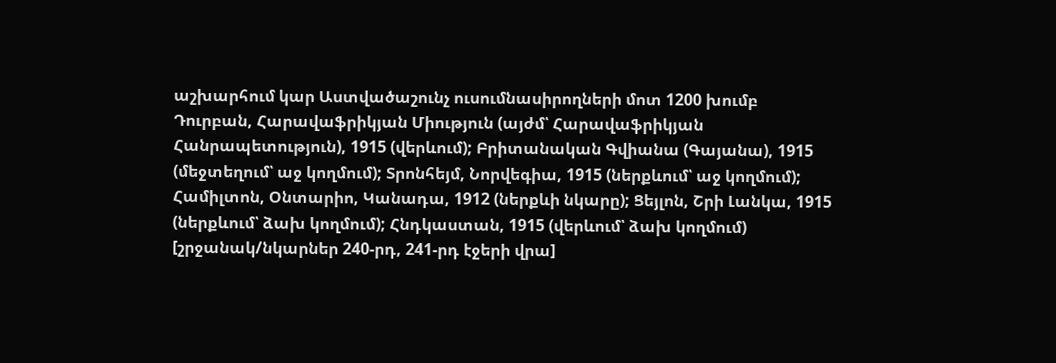աշխարհում կար Աստվածաշունչ ուսումնասիրողների մոտ 1200 խումբ
Դուրբան, Հարավաֆրիկյան Միություն (այժմ՝ Հարավաֆրիկյան Հանրապետություն), 1915 (վերևում); Բրիտանական Գվիանա (Գայանա), 1915 (մեջտեղում՝ աջ կողմում); Տրոնհեյմ, Նորվեգիա, 1915 (ներքևում՝ աջ կողմում); Համիլտոն, Օնտարիո, Կանադա, 1912 (ներքևի նկարը); Ցեյլոն, Շրի Լանկա, 1915 (ներքևում՝ ձախ կողմում); Հնդկաստան, 1915 (վերևում՝ ձախ կողմում)
[շրջանակ/նկարներ 240-րդ, 241-րդ էջերի վրա]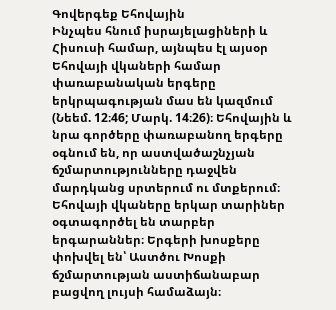Գովերգեք Եհովային
Ինչպես հնում իսրայելացիների և Հիսուսի համար, այնպես էլ այսօր Եհովայի վկաների համար փառաբանական երգերը երկրպագության մաս են կազմում (Նեեմ. 12։46; Մարկ. 14։26)։ Եհովային և նրա գործերը փառաբանող երգերը օգնում են, որ աստվածաշնչյան ճշմարտությունները դաջվեն մարդկանց սրտերում ու մտքերում։
Եհովայի վկաները երկար տարիներ օգտագործել են տարբեր երգարաններ։ Երգերի խոսքերը փոխվել են՝ Աստծու Խոսքի ճշմարտության աստիճանաբար բացվող լույսի համաձայն։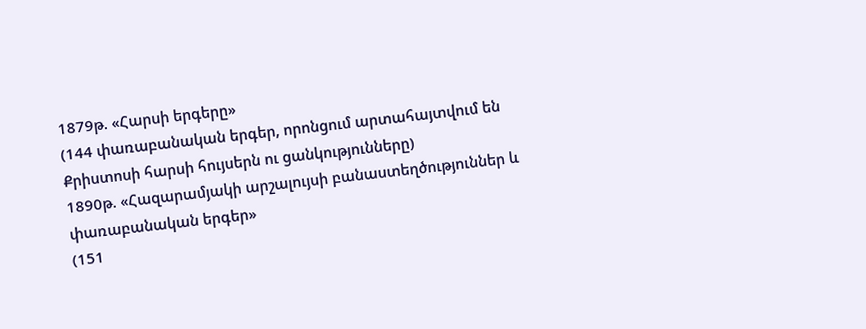1879թ. «Հարսի երգերը»
(144 փառաբանական երգեր, որոնցում արտահայտվում են Քրիստոսի հարսի հույսերն ու ցանկությունները)
1890թ. «Հազարամյակի արշալույսի բանաստեղծություններ և փառաբանական երգեր»
(151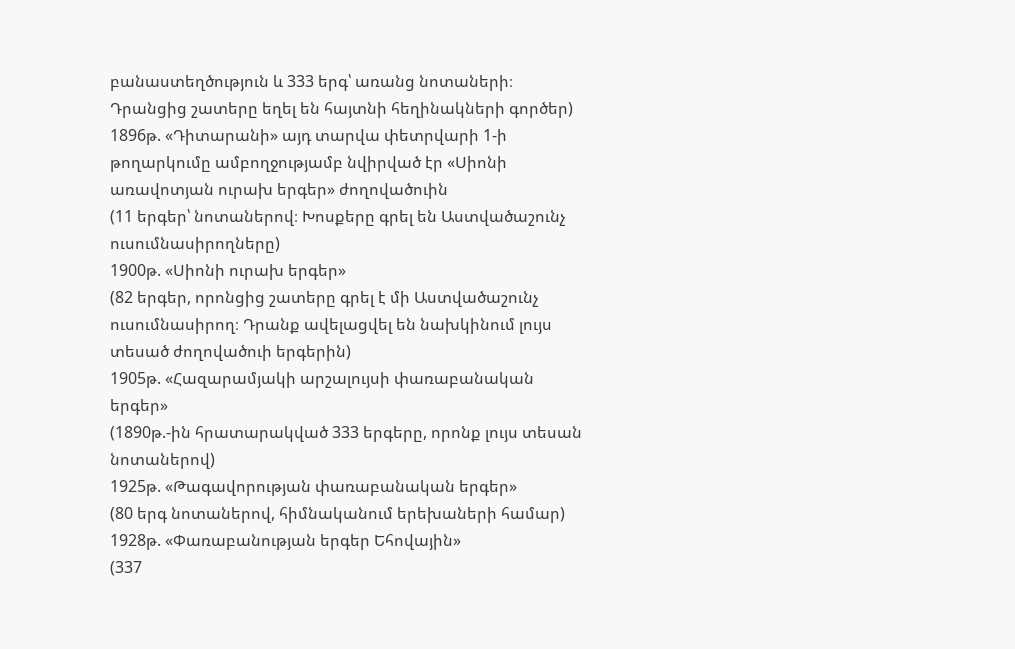բանաստեղծություն և 333 երգ՝ առանց նոտաների։ Դրանցից շատերը եղել են հայտնի հեղինակների գործեր)
1896թ. «Դիտարանի» այդ տարվա փետրվարի 1-ի թողարկումը ամբողջությամբ նվիրված էր «Սիոնի առավոտյան ուրախ երգեր» ժողովածուին
(11 երգեր՝ նոտաներով։ Խոսքերը գրել են Աստվածաշունչ ուսումնասիրողները)
1900թ. «Սիոնի ուրախ երգեր»
(82 երգեր, որոնցից շատերը գրել է մի Աստվածաշունչ ուսումնասիրող։ Դրանք ավելացվել են նախկինում լույս տեսած ժողովածուի երգերին)
1905թ. «Հազարամյակի արշալույսի փառաբանական երգեր»
(1890թ.-ին հրատարակված 333 երգերը, որոնք լույս տեսան նոտաներով)
1925թ. «Թագավորության փառաբանական երգեր»
(80 երգ նոտաներով, հիմնականում երեխաների համար)
1928թ. «Փառաբանության երգեր Եհովային»
(337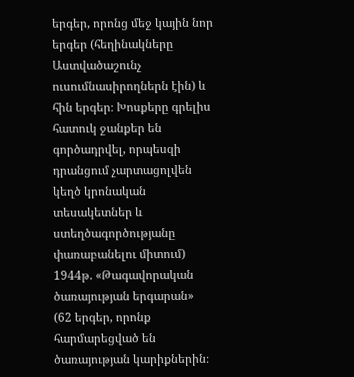երգեր, որոնց մեջ կային նոր երգեր (հեղինակները Աստվածաշունչ ուսումնասիրողներն էին) և հին երգեր։ Խոսքերը գրելիս հատուկ ջանքեր են գործադրվել, որպեսզի դրանցում չարտացոլվեն կեղծ կրոնական տեսակետներ և ստեղծագործությանը փառաբանելու միտում)
1944թ. «Թագավորական ծառայության երգարան»
(62 երգեր, որոնք հարմարեցված են ծառայության կարիքներին։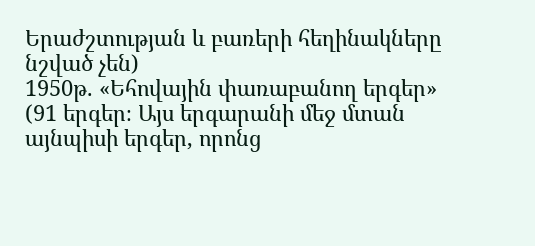Երաժշտության և բառերի հեղինակները նշված չեն)
1950թ. «Եհովային փառաբանող երգեր»
(91 երգեր։ Այս երգարանի մեջ մտան այնպիսի երգեր, որոնց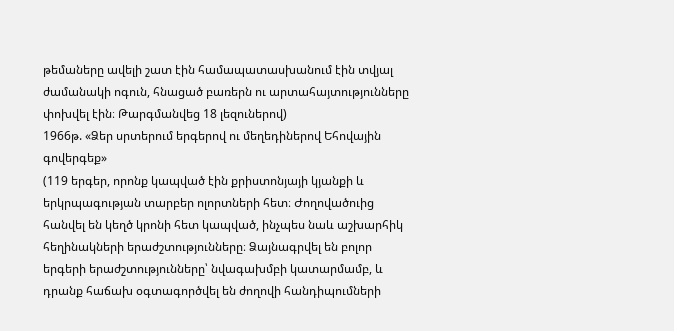թեմաները ավելի շատ էին համապատասխանում էին տվյալ ժամանակի ոգուն, հնացած բառերն ու արտահայտությունները փոխվել էին։ Թարգմանվեց 18 լեզուներով)
1966թ. «Ձեր սրտերում երգերով ու մեղեդիներով Եհովային գովերգեք»
(119 երգեր, որոնք կապված էին քրիստոնյայի կյանքի և երկրպագության տարբեր ոլորտների հետ։ Ժողովածուից հանվել են կեղծ կրոնի հետ կապված, ինչպես նաև աշխարհիկ հեղինակների երաժշտությունները։ Ձայնագրվել են բոլոր երգերի երաժշտությունները՝ նվագախմբի կատարմամբ, և դրանք հաճախ օգտագործվել են ժողովի հանդիպումների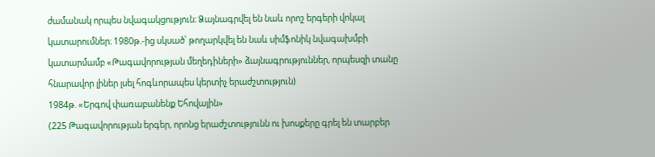ժամանակ որպես նվագակցություն։ Ձայնագրվել են նաև որոշ երգերի վոկալ կատարումներ։ 1980թ.-ից սկսած՝ թողարկվել են նաև սիմֆոնիկ նվագախմբի կատարմամբ «Թագավորության մեղեդիների» ձայնագրություններ, որպեսզի տանը հնարավոր լիներ լսել հոգևորապես կերտիչ երաժշտություն)
1984թ. «Երգով փառաբանենք Եհովային»
(225 Թագավորության երգեր, որոնց երաժշտությունն ու խոսքերը գրել են տարբեր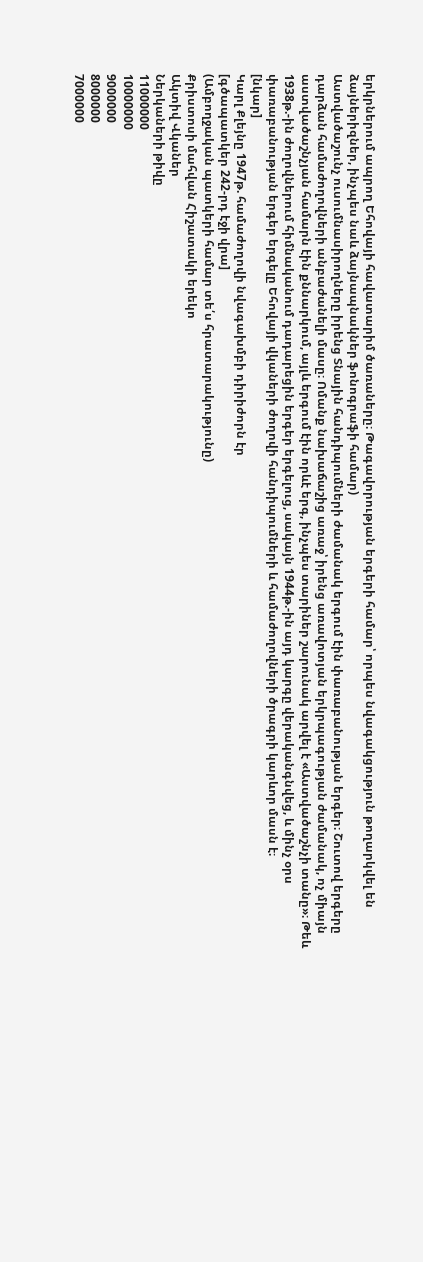երկրներում ապրող Եհովայի հավատարիմ ծառաները։ Թագավորության երգերի համար՝ որպես նվագակցություն թողարկվել են ձայներիզներ, ինչպես նաև ձայնապնակներ ֆոնոգրաֆի համար)
Աստվածաշունչ ուսումնասիրողները իրենց Տնային հանդիպումների ժամանակ երգում էին փառաբանության երգեր։ Շուտով երգերը դարձան համաժողովների անբաժանելի մասը։ Ոմանք նախաճաշից առաջ՝ իրենց առավոտյան երկրպագության ժամանակ, ոչ միայն աստվածաշնչյան համարն էին քննարկում, այլև երգում էին որևէ երգ, ինչպես տարիներ շարունակ արվել է «Աստվածաշնչի տանը»։ Թեև 1938թ.-ին ժողովներում հիմնականում դադարեցին երգեր երգելուց, սակայն 1944թ.-ին այդ կարգը վերականգնվեց, և մինչ օրս փառաբանության երգեր երգելը Եհովայի վկաների ժողովի հանդիպումների և համաժողովների ծրագրի կարևոր մասն է։
[նկար]
Կարլ Քլեյնը 1947թ. համաժողովի նվագախմբի դիրիժորն էր
[գծապատկեր 242-րդ էջի վրա]
(Ամբողջական պատկերի համար տե՛ս հրատարակությունը)
Քրիստոսի մահվան Հիշատակի երեկո
Ակտիվ Վկաներ
Ներկաների թիվը
11000000
10000000
9000000
8000000
7000000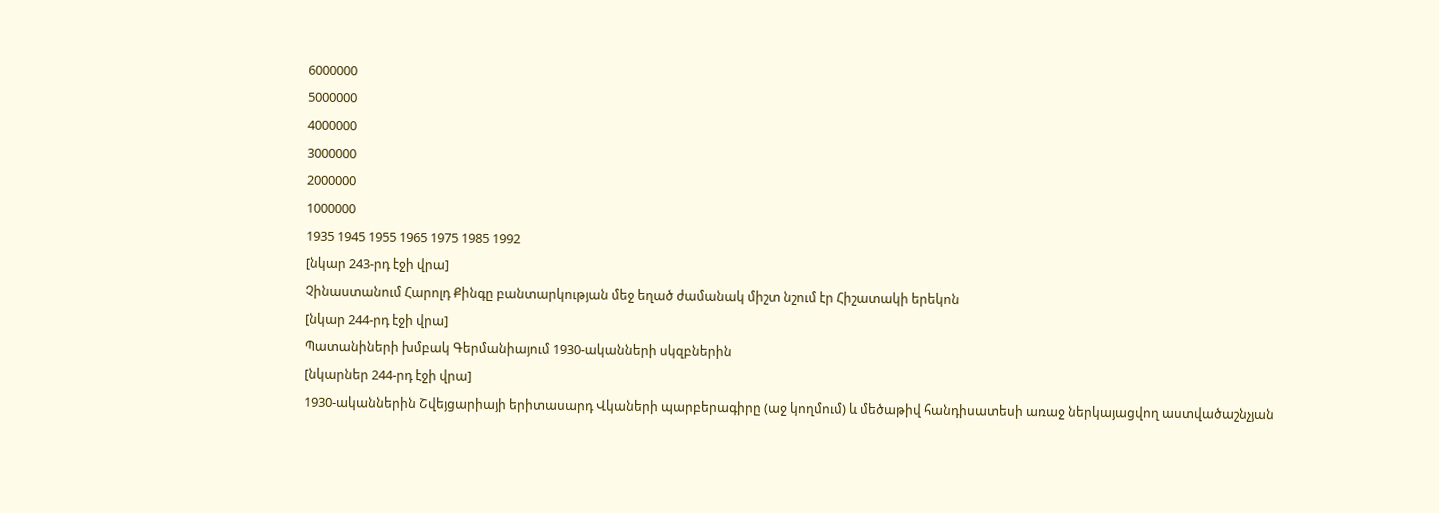6000000
5000000
4000000
3000000
2000000
1000000
1935 1945 1955 1965 1975 1985 1992
[նկար 243-րդ էջի վրա]
Չինաստանում Հարոլդ Քինգը բանտարկության մեջ եղած ժամանակ միշտ նշում էր Հիշատակի երեկոն
[նկար 244-րդ էջի վրա]
Պատանիների խմբակ Գերմանիայում 1930-ականների սկզբներին
[նկարներ 244-րդ էջի վրա]
1930-ականներին Շվեյցարիայի երիտասարդ Վկաների պարբերագիրը (աջ կողմում) և մեծաթիվ հանդիսատեսի առաջ ներկայացվող աստվածաշնչյան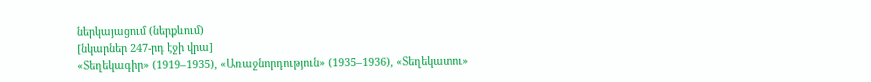ներկայացում (ներքևում)
[նկարներ 247-րդ էջի վրա]
«Տեղեկագիր» (1919–1935), «Առաջնորդություն» (1935–1936), «Տեղեկատու»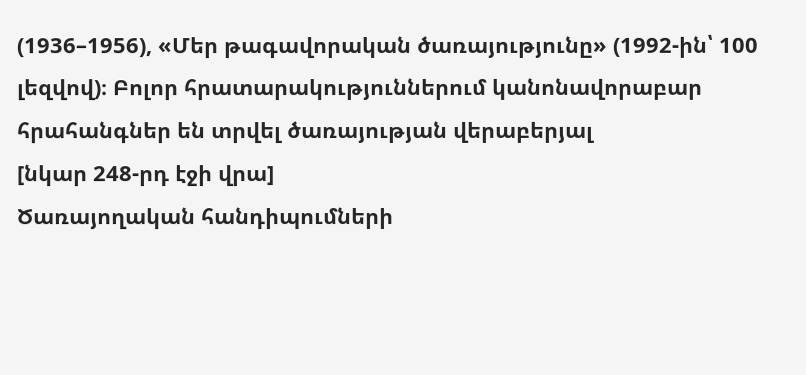(1936–1956), «Մեր թագավորական ծառայությունը» (1992-ին՝ 100 լեզվով)։ Բոլոր հրատարակություններում կանոնավորաբար հրահանգներ են տրվել ծառայության վերաբերյալ
[նկար 248-րդ էջի վրա]
Ծառայողական հանդիպումների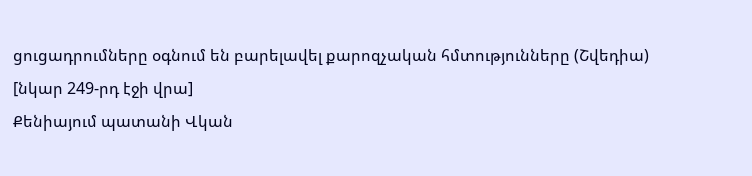ցուցադրումները օգնում են բարելավել քարոզչական հմտությունները (Շվեդիա)
[նկար 249-րդ էջի վրա]
Քենիայում պատանի Վկան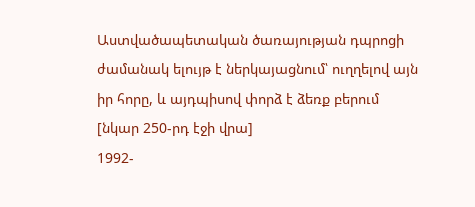Աստվածապետական ծառայության դպրոցի ժամանակ ելույթ է ներկայացնում՝ ուղղելով այն իր հորը, և այդպիսով փորձ է ձեռք բերում
[նկար 250-րդ էջի վրա]
1992-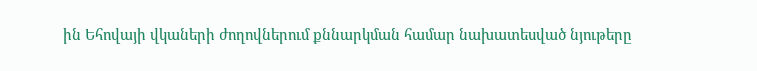ին Եհովայի վկաների ժողովներում քննարկման համար նախատեսված նյութերը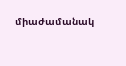միաժամանակ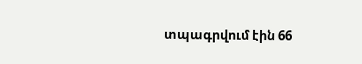տպագրվում էին 66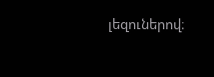լեզուներով։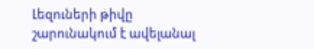Լեզուների թիվը շարունակում է ավելանալ